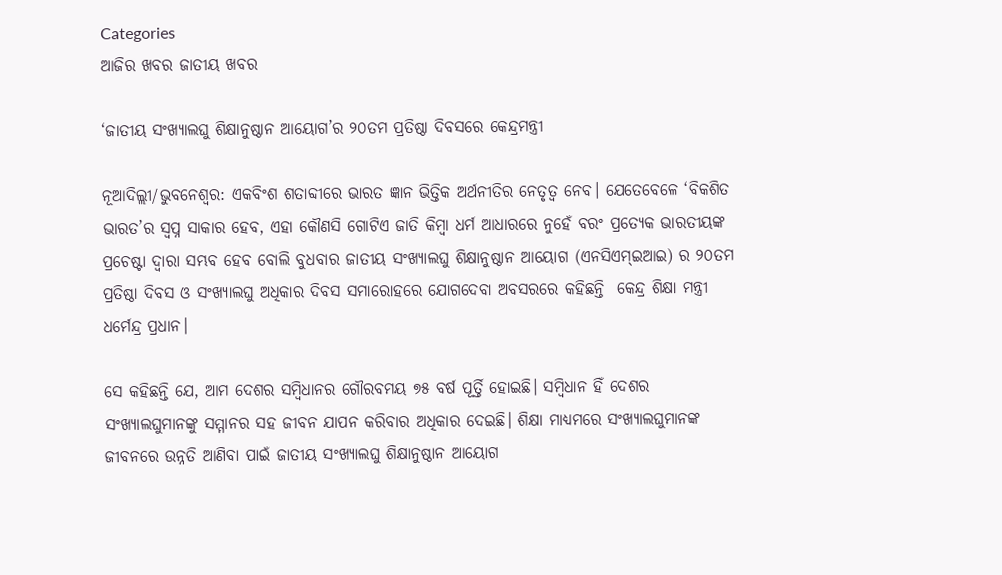Categories
ଆଜିର ଖବର ଜାତୀୟ ଖବର

‘ଜାତୀୟ ସଂଖ୍ୟାଲଘୁ ଶିକ୍ଷାନୁଷ୍ଠାନ ଆୟୋଗ’ର ୨୦ତମ ପ୍ରତିଷ୍ଠା ଦିବସରେ କେନ୍ଦ୍ରମନ୍ତ୍ରୀ

ନୂଆଦିଲ୍ଲୀ/ଭୁବନେଶ୍ୱର: ଏକବିଂଶ ଶତାବ୍ଦୀରେ ଭାରତ ଜ୍ଞାନ ଭିତ୍ତିକ ଅର୍ଥନୀତିର ନେତୃତ୍ୱ ନେବ। ଯେତେବେଳେ ‘ବିକଶିତ ଭାରତ’ର ସ୍ୱପ୍ନ ସାକାର ହେବ, ଏହା କୌଣସି ଗୋଟିଏ ଜାତି କିମ୍ବା ଧର୍ମ ଆଧାରରେ ନୁହେଁ ବରଂ ପ୍ରତ୍ୟେକ ଭାରତୀୟଙ୍କ ପ୍ରଚେଷ୍ଟା ଦ୍ୱାରା ସମ୍ଭବ ହେବ ବୋଲି ବୁଧବାର ଜାତୀୟ ସଂଖ୍ୟାଲଘୁ ଶିକ୍ଷାନୁଷ୍ଠାନ ଆୟୋଗ (ଏନସିଏମ୍ଇଆଇ) ର ୨୦ତମ ପ୍ରତିଷ୍ଠା ଦିବସ ଓ ସଂଖ୍ୟାଲଘୁ ଅଧିକାର ଦିବସ ସମାରୋହରେ ଯୋଗଦେବା ଅବସରରେ କହିଛନ୍ତି  କେନ୍ଦ୍ର ଶିକ୍ଷା ମନ୍ତ୍ରୀ ଧର୍ମେନ୍ଦ୍ର ପ୍ରଧାନ।

ସେ କହିଛନ୍ତି ଯେ, ଆମ ଦେଶର ସମ୍ବିଧାନର ଗୌରବମୟ ୭୫ ବର୍ଷ ପୂର୍ତ୍ତି ହୋଇଛି। ସମ୍ବିଧାନ ହିଁ ଦେଶର ସଂଖ୍ୟାଲଘୁମାନଙ୍କୁ ସମ୍ମାନର ସହ ଜୀବନ ଯାପନ କରିବାର ଅଧିକାର ଦେଇଛି। ଶିକ୍ଷା ମାଧ୍ୟମରେ ସଂଖ୍ୟାଲଘୁମାନଙ୍କ ଜୀବନରେ ଉନ୍ନତି ଆଣିବା ପାଇଁ ଜାତୀୟ ସଂଖ୍ୟାଲଘୁ ଶିକ୍ଷାନୁଷ୍ଠାନ ଆୟୋଗ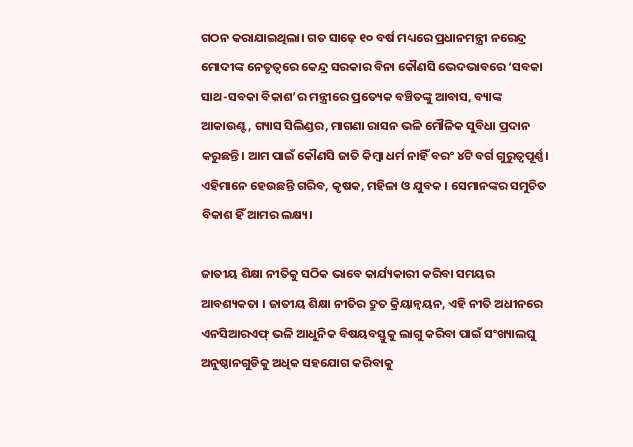ଗଠନ କରାଯାଇଥିଲା। ଗତ ସାଢ଼େ ୧୦ ବର୍ଷ ମଧ୍ୟରେ ପ୍ରଧାନମନ୍ତ୍ରୀ ନରେନ୍ଦ୍ର ମୋଦୀଙ୍କ ନେତୃତ୍ୱରେ କେନ୍ଦ୍ର ସରକାର ବିନା କୌଣସି ଭେଦଭାବରେ ‘ସବକା ସାଥ-ସବକା ବିକାଶ’ର ମନ୍ତ୍ରୀରେ ପ୍ରତ୍ୟେକ ବଞ୍ଚିତଙ୍କୁ ଆବାସ, ବ୍ୟାଙ୍କ ଆକାଉଣ୍ଟ, ଗ୍ୟାସ ସିଲିଣ୍ଡର, ମାଗଣା ରାସନ ଭଳି ମୌଳିକ ସୁବିଧା ପ୍ରଦାନ କରୁଛନ୍ତି। ଆମ ପାଇଁ କୌଣସି ଜାତି କିମ୍ବା ଧର୍ମ ନାହିଁ ବରଂ ୪ଟି ବର୍ଗ ଗୁରୁତ୍ୱପୂର୍ଣ୍ଣ। ଏହିମାନେ ହେଉଛନ୍ତି ଗରିବ, କୃଷକ, ମହିଳା ଓ ଯୁବକ । ସେମାନଙ୍କର ସମୁଚିତ ବିକାଶ ହିଁ ଆମର ଲକ୍ଷ୍ୟ।

ଜାତୀୟ ଶିକ୍ଷା ନୀତିକୁ ସଠିକ ଭାବେ କାର୍ଯ୍ୟକାରୀ କରିବା ସମୟର ଆବଶ୍ୟକତା । ଜାତୀୟ ଶିକ୍ଷା ନୀତିର ଦ୍ରୁତ କ୍ରିୟାନ୍ୱୟନ, ଏହି ନୀତି ଅଧୀନରେ ଏନସିଆରଏଫ୍ ଭଳି ଆଧୁନିକ ବିଷୟବସ୍ତୁକୁ ଲାଗୁ କରିବା ପାଇଁ ସଂଖ୍ୟାଲଘୁ ଅନୁଷ୍ଠାନଗୁଡିକୁ ଅଧିକ ସହଯୋଗ କରିବାକୁ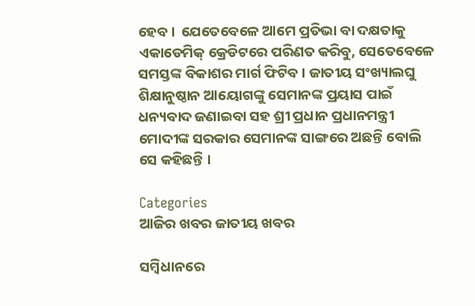ହେବ ।  ଯେତେବେଳେ ଆମେ ପ୍ରତିଭା ବା ଦକ୍ଷତାକୁ ଏକାଡେମିକ୍ କ୍ରେଡିଟରେ ପରିଣତ କରିବୁ, ସେତେବେଳେ ସମସ୍ତଙ୍କ ବିକାଶର ମାର୍ଗ ଫିଟିବ । ଜାତୀୟ ସଂଖ୍ୟାଲଘୁ ଶିକ୍ଷାନୁଷ୍ଠାନ ଆୟୋଗଙ୍କୁ ସେମାନଙ୍କ ପ୍ରୟାସ ପାଇଁ ଧନ୍ୟବାଦ ଜଣାଇବା ସହ ଶ୍ରୀ ପ୍ରଧାନ ପ୍ରଧାନମନ୍ତ୍ରୀ ମୋଦୀଙ୍କ ସରକାର ସେମାନଙ୍କ ସାଙ୍ଗରେ ଅଛନ୍ତି ବୋଲି ସେ କହିଛନ୍ତି ।

Categories
ଆଜିର ଖବର ଜାତୀୟ ଖବର

ସମ୍ବିଧାନରେ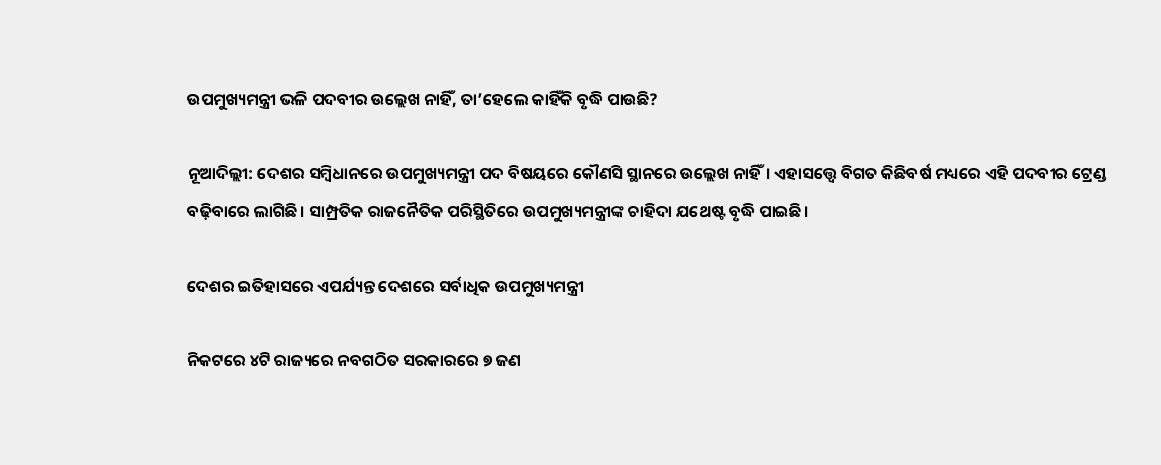ଉପମୁଖ୍ୟମନ୍ତ୍ରୀ ଭଳି ପଦବୀର ଉଲ୍ଲେଖ ନାହିଁ, ତା’ହେଲେ କାହିଁକି ବୃଦ୍ଧି ପାଉଛି?

ନୂଆଦିଲ୍ଲୀ: ଦେଶର ସମ୍ବିଧାନରେ ଉପମୁଖ୍ୟମନ୍ତ୍ରୀ ପଦ ବିଷୟରେ କୌଣସି ସ୍ଥାନରେ ଉଲ୍ଲେଖ ନାହିଁ। ଏହାସତ୍ତ୍ୱେ ବିଗତ କିଛିବର୍ଷ ମଧ୍ୟରେ ଏହି ପଦବୀର ଟ୍ରେଣ୍ଡ ବଢ଼ିବାରେ ଲାଗିଛି। ସାମ୍ପ୍ରତିକ ରାଜନୈତିକ ପରିସ୍ଥିତିରେ ଉପମୁଖ୍ୟମନ୍ତ୍ରୀଙ୍କ ଚାହିଦା ଯଥେଷ୍ଟ ବୃଦ୍ଧି ପାଇଛି।

ଦେଶର ଇତିହାସରେ ଏପର୍ଯ୍ୟନ୍ତ ଦେଶରେ ସର୍ବାଧିକ ଉପମୁଖ୍ୟମନ୍ତ୍ରୀ

ନିକଟରେ ୪ଟି ରାଜ୍ୟରେ ନବଗଠିତ ସରକାରରେ ୭ ଜଣ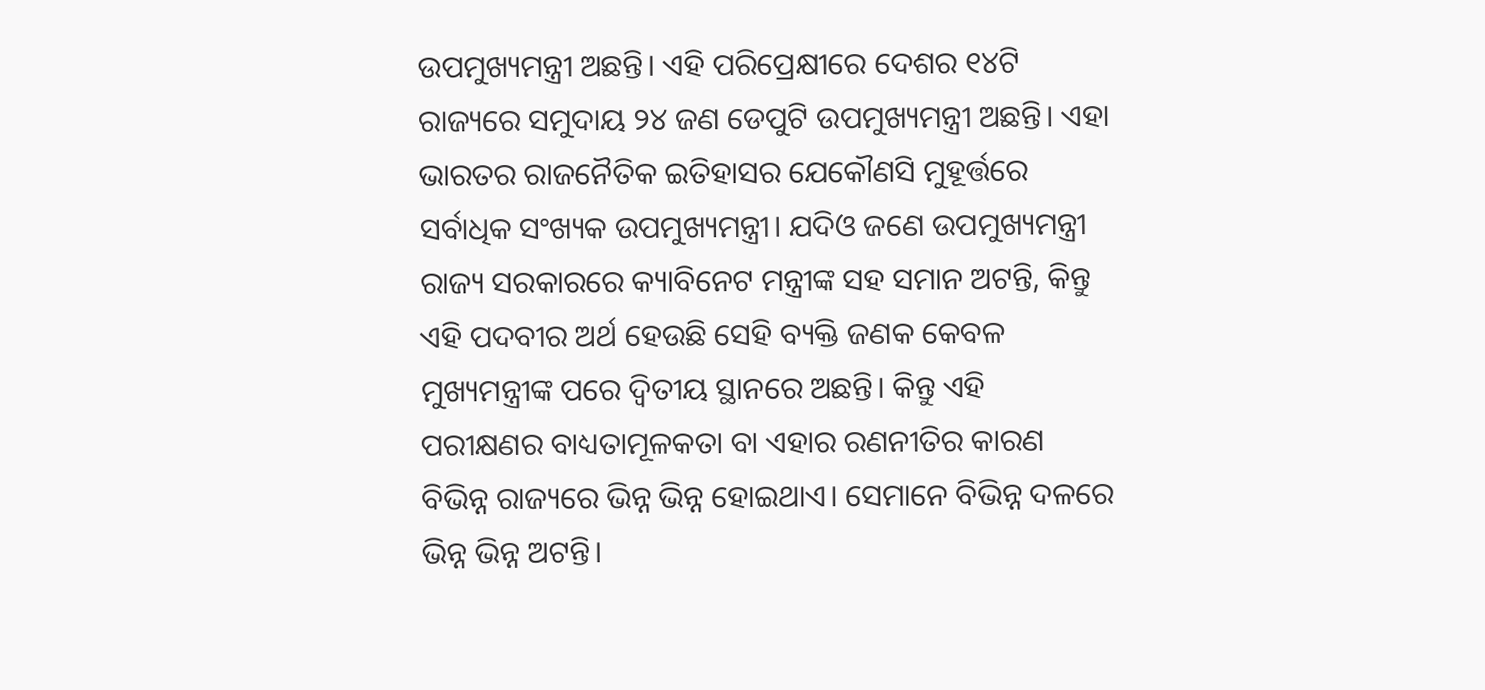ଉପମୁଖ୍ୟମନ୍ତ୍ରୀ ଅଛନ୍ତି। ଏହି ପରିପ୍ରେକ୍ଷୀରେ ଦେଶର ୧୪ଟି ରାଜ୍ୟରେ ସମୁଦାୟ ୨୪ ଜଣ ଡେପୁଟି ଉପମୁଖ୍ୟମନ୍ତ୍ରୀ ଅଛନ୍ତି। ଏହା ଭାରତର ରାଜନୈତିକ ଇତିହାସର ଯେକୌଣସି ମୁହୂର୍ତ୍ତରେ ସର୍ବାଧିକ ସଂଖ୍ୟକ ଉପମୁଖ୍ୟମନ୍ତ୍ରୀ। ଯଦିଓ ଜଣେ ଉପମୁଖ୍ୟମନ୍ତ୍ରୀ ରାଜ୍ୟ ସରକାରରେ କ୍ୟାବିନେଟ ମନ୍ତ୍ରୀଙ୍କ ସହ ସମାନ ଅଟନ୍ତି, କିନ୍ତୁ ଏହି ପଦବୀର ଅର୍ଥ ହେଉଛି ସେହି ବ୍ୟକ୍ତି ଜଣକ କେବଳ ମୁଖ୍ୟମନ୍ତ୍ରୀଙ୍କ ପରେ ଦ୍ୱିତୀୟ ସ୍ଥାନରେ ଅଛନ୍ତି। କିନ୍ତୁ ଏହି ପରୀକ୍ଷଣର ବାଧ୍ୟତାମୂଳକତା ବା ଏହାର ରଣନୀତିର କାରଣ ବିଭିନ୍ନ ରାଜ୍ୟରେ ଭିନ୍ନ ଭିନ୍ନ ହୋଇଥାଏ। ସେମାନେ ବିଭିନ୍ନ ଦଳରେ ଭିନ୍ନ ଭିନ୍ନ ଅଟନ୍ତି।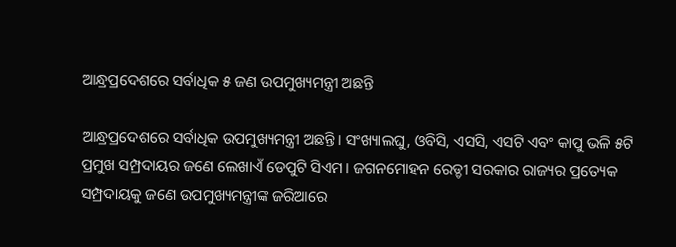ଆନ୍ଧ୍ରପ୍ରଦେଶରେ ସର୍ବାଧିକ ୫ ଜଣ ଉପମୁଖ୍ୟମନ୍ତ୍ରୀ ଅଛନ୍ତି

ଆନ୍ଧ୍ରପ୍ରଦେଶରେ ସର୍ବାଧିକ ଉପମୁଖ୍ୟମନ୍ତ୍ରୀ ଅଛନ୍ତି। ସଂଖ୍ୟାଲଘୁ, ଓବିସି, ଏସସି, ଏସଟି ଏବଂ କାପୁ ଭଳି ୫ଟି ପ୍ରମୁଖ ସମ୍ପ୍ରଦାୟର ଜଣେ ଲେଖାଏଁ ଡେପୁଟି ସିଏମ। ଜଗନମୋହନ ରେଡ୍ଡୀ ସରକାର ରାଜ୍ୟର ପ୍ରତ୍ୟେକ ସମ୍ପ୍ରଦାୟକୁ ଜଣେ ଉପମୁଖ୍ୟମନ୍ତ୍ରୀଙ୍କ ଜରିଆରେ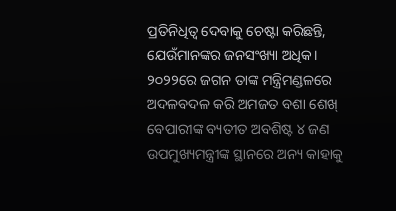ପ୍ରତିନିଧିତ୍ୱ ଦେବାକୁ ଚେଷ୍ଟା କରିଛନ୍ତି, ଯେଉଁମାନଙ୍କର ଜନସଂଖ୍ୟା ଅଧିକ। ୨୦୨୨ରେ ଜଗନ ତାଙ୍କ ମନ୍ତ୍ରିମଣ୍ଡଳରେ ଅଦଳବଦଳ କରି ଅମଜତ ବଶା ଶେଖ୍ ବେପାରୀଙ୍କ ବ୍ୟତୀତ ଅବଶିଷ୍ଟ ୪ ଜଣ ଉପମୁଖ୍ୟମନ୍ତ୍ରୀଙ୍କ ସ୍ଥାନରେ ଅନ୍ୟ କାହାକୁ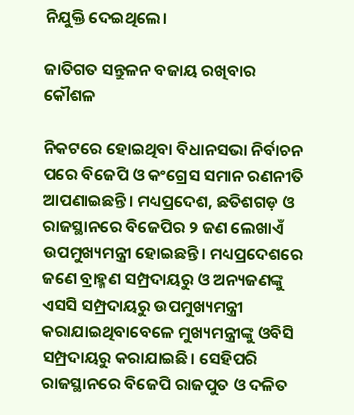ନିଯୁକ୍ତି ଦେଇଥିଲେ।

ଜାତିଗତ ସନ୍ତୁଳନ ବଜାୟ ରଖିବାର କୌଶଳ

ନିକଟରେ ହୋଇଥିବା ବିଧାନସଭା ନିର୍ବାଚନ ପରେ ବିଜେପି ଓ କଂଗ୍ରେସ ସମାନ ରଣନୀତି ଆପଣାଇଛନ୍ତି। ମଧ୍ୟପ୍ରଦେଶ, ଛତିଶଗଡ଼ ଓ ରାଜସ୍ଥାନରେ ବିଜେପିର ୨ ଜଣ ଲେଖାଏଁ ଉପମୁଖ୍ୟମନ୍ତ୍ରୀ ହୋଇଛନ୍ତି। ମଧ୍ୟପ୍ରଦେଶରେ ଜଣେ ବ୍ରାହ୍ମଣ ସମ୍ପ୍ରଦାୟରୁ ଓ ଅନ୍ୟଜଣଙ୍କୁ ଏସସି ସମ୍ପ୍ରଦାୟରୁ ଉପମୁଖ୍ୟମନ୍ତ୍ରୀ କରାଯାଇଥିବାବେଳେ ମୁଖ୍ୟମନ୍ତ୍ରୀଙ୍କୁ ଓବିସି ସମ୍ପ୍ରଦାୟରୁ କରାଯାଇଛି। ସେହିପରି ରାଜସ୍ଥାନରେ ବିଜେପି ରାଜପୁତ ଓ ଦଳିତ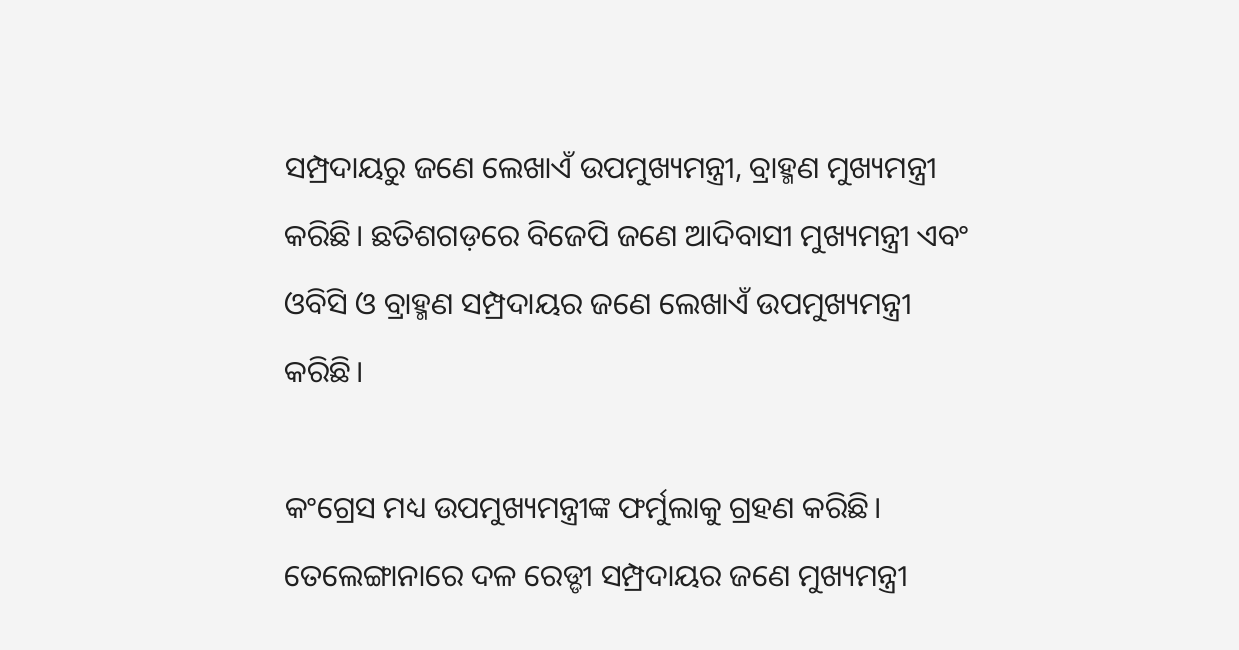ସମ୍ପ୍ରଦାୟରୁ ଜଣେ ଲେଖାଏଁ ଉପମୁଖ୍ୟମନ୍ତ୍ରୀ, ବ୍ରାହ୍ମଣ ମୁଖ୍ୟମନ୍ତ୍ରୀ କରିଛି। ଛତିଶଗଡ଼ରେ ବିଜେପି ଜଣେ ଆଦିବାସୀ ମୁଖ୍ୟମନ୍ତ୍ରୀ ଏବଂ ଓବିସି ଓ ବ୍ରାହ୍ମଣ ସମ୍ପ୍ରଦାୟର ଜଣେ ଲେଖାଏଁ ଉପମୁଖ୍ୟମନ୍ତ୍ରୀ କରିଛି।

କଂଗ୍ରେସ ମଧ୍ୟ ଉପମୁଖ୍ୟମନ୍ତ୍ରୀଙ୍କ ଫର୍ମୁଲାକୁ ଗ୍ରହଣ କରିଛି। ତେଲେଙ୍ଗାନାରେ ଦଳ ରେଡ୍ଡୀ ସମ୍ପ୍ରଦାୟର ଜଣେ ମୁଖ୍ୟମନ୍ତ୍ରୀ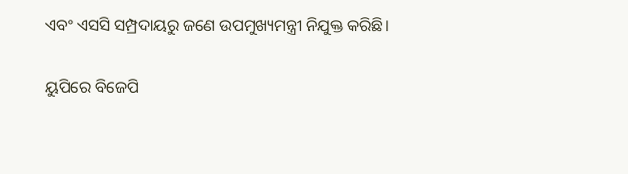ଏବଂ ଏସସି ସମ୍ପ୍ରଦାୟରୁ ଜଣେ ଉପମୁଖ୍ୟମନ୍ତ୍ରୀ ନିଯୁକ୍ତ କରିଛି।

ୟୁପିରେ ବିଜେପି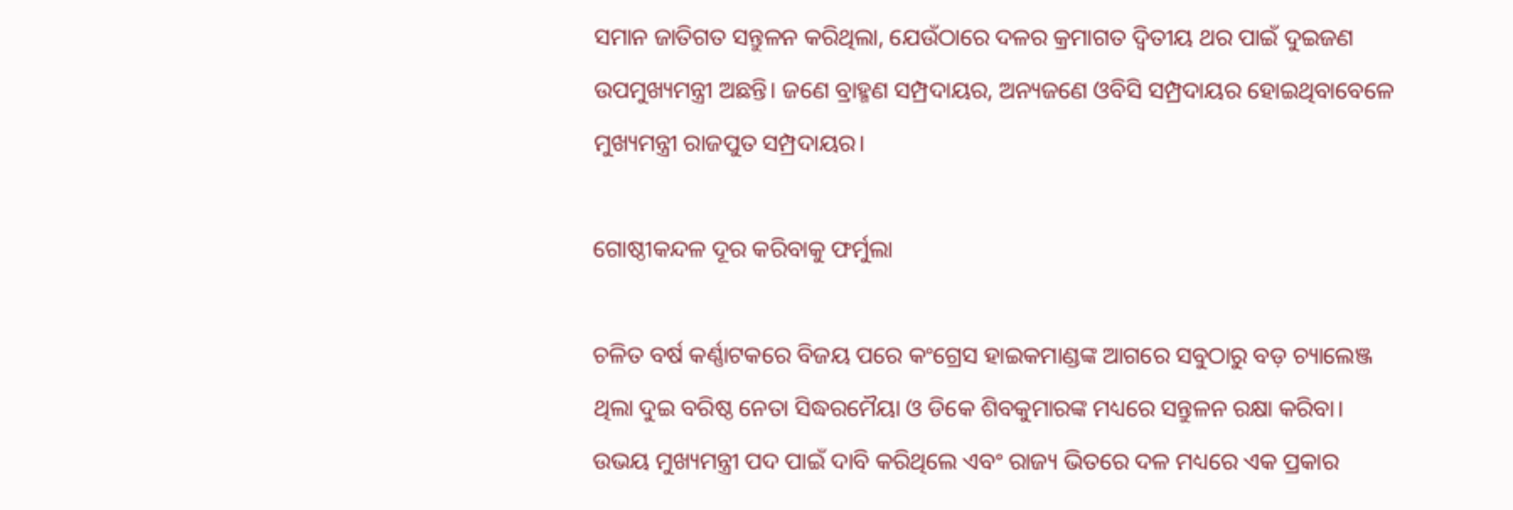ସମାନ ଜାତିଗତ ସନ୍ତୁଳନ କରିଥିଲା, ଯେଉଁଠାରେ ଦଳର କ୍ରମାଗତ ଦ୍ୱିତୀୟ ଥର ପାଇଁ ଦୁଇଜଣ ଉପମୁଖ୍ୟମନ୍ତ୍ରୀ ଅଛନ୍ତି। ଜଣେ ବ୍ରାହ୍ମଣ ସମ୍ପ୍ରଦାୟର, ଅନ୍ୟଜଣେ ଓବିସି ସମ୍ପ୍ରଦାୟର ହୋଇଥିବାବେଳେ ମୁଖ୍ୟମନ୍ତ୍ରୀ ରାଜପୁତ ସମ୍ପ୍ରଦାୟର।

ଗୋଷ୍ଠୀକନ୍ଦଳ ଦୂର କରିବାକୁ ଫର୍ମୁଲା

ଚଳିତ ବର୍ଷ କର୍ଣ୍ଣାଟକରେ ବିଜୟ ପରେ କଂଗ୍ରେସ ହାଇକମାଣ୍ଡଙ୍କ ଆଗରେ ସବୁଠାରୁ ବଡ଼ ଚ୍ୟାଲେଞ୍ଜ ଥିଲା ଦୁଇ ବରିଷ୍ଠ ନେତା ସିଦ୍ଧରମୈୟା ଓ ଡିକେ ଶିବକୁମାରଙ୍କ ମଧ୍ୟରେ ସନ୍ତୁଳନ ରକ୍ଷା କରିବା। ଉଭୟ ମୁଖ୍ୟମନ୍ତ୍ରୀ ପଦ ପାଇଁ ଦାବି କରିଥିଲେ ଏବଂ ରାଜ୍ୟ ଭିତରେ ଦଳ ମଧ୍ୟରେ ଏକ ପ୍ରକାର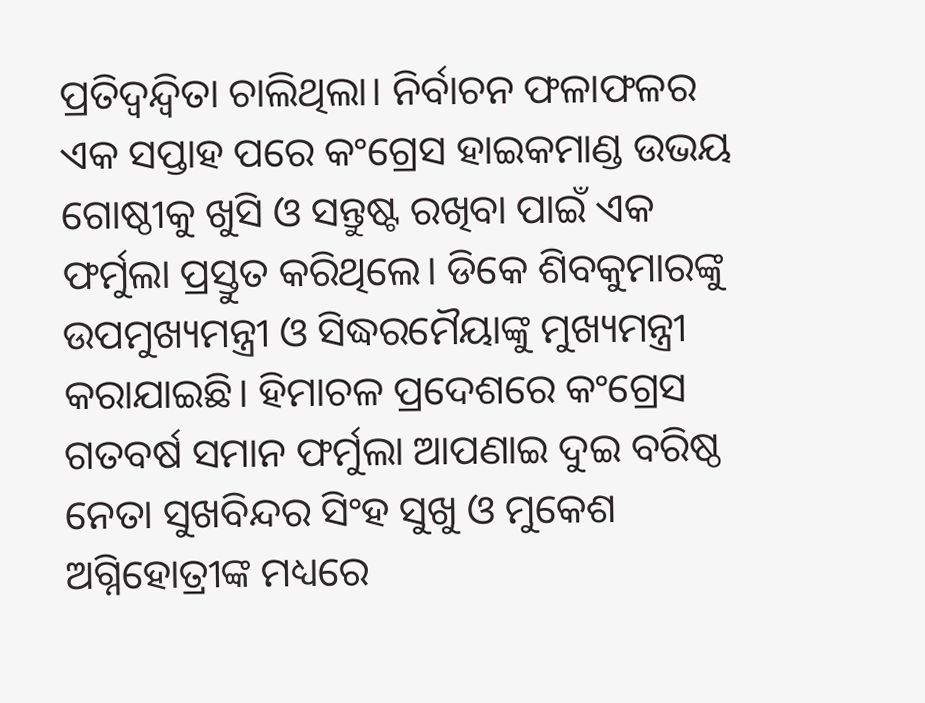ପ୍ରତିଦ୍ୱନ୍ଦ୍ୱିତା ଚାଲିଥିଲା। ନିର୍ବାଚନ ଫଳାଫଳର ଏକ ସପ୍ତାହ ପରେ କଂଗ୍ରେସ ହାଇକମାଣ୍ଡ ଉଭୟ ଗୋଷ୍ଠୀକୁ ଖୁସି ଓ ସନ୍ତୁଷ୍ଟ ରଖିବା ପାଇଁ ଏକ ଫର୍ମୁଲା ପ୍ରସ୍ତୁତ କରିଥିଲେ। ଡିକେ ଶିବକୁମାରଙ୍କୁ ଉପମୁଖ୍ୟମନ୍ତ୍ରୀ ଓ ସିଦ୍ଧରମୈୟାଙ୍କୁ ମୁଖ୍ୟମନ୍ତ୍ରୀ କରାଯାଇଛି। ହିମାଚଳ ପ୍ରଦେଶରେ କଂଗ୍ରେସ ଗତବର୍ଷ ସମାନ ଫର୍ମୁଲା ଆପଣାଇ ଦୁଇ ବରିଷ୍ଠ ନେତା ସୁଖବିନ୍ଦର ସିଂହ ସୁଖୁ ଓ ମୁକେଶ ଅଗ୍ନିହୋତ୍ରୀଙ୍କ ମଧ୍ୟରେ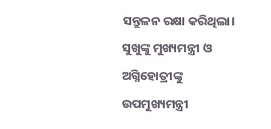ସନ୍ତୁଳନ ରକ୍ଷା କରିଥିଲା। ସୁଖୁଙ୍କୁ ମୁଖ୍ୟମନ୍ତ୍ରୀ ଓ ଅଗ୍ନିହୋତ୍ରୀଙ୍କୁ ଉପମୁଖ୍ୟମନ୍ତ୍ରୀ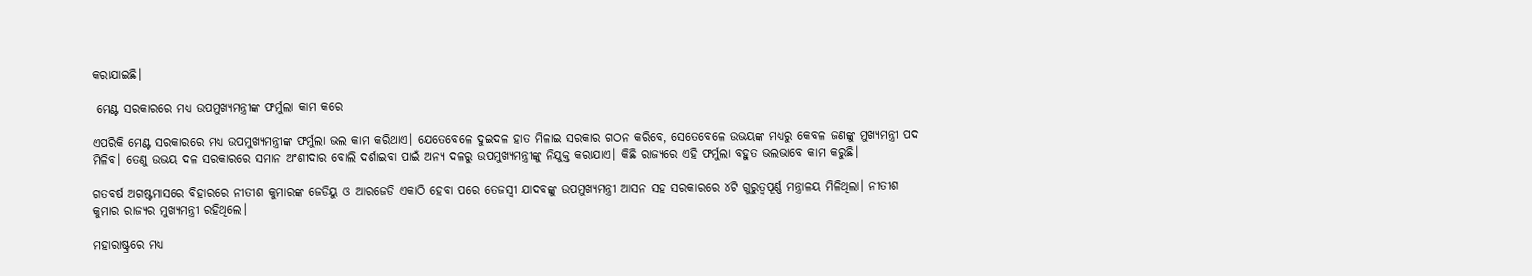କରାଯାଇଛି।

 ମେଣ୍ଟ ସରକାରରେ ମଧ୍ୟ ଉପମୁଖ୍ୟମନ୍ତ୍ରୀଙ୍କ ଫର୍ମୁଲା କାମ କରେ

ଏପରିକି ମେଣ୍ଟ ସରକାରରେ ମଧ୍ୟ ଉପମୁଖ୍ୟମନ୍ତ୍ରୀଙ୍କ ଫର୍ମୁଲା ଭଲ କାମ କରିଥାଏ। ଯେତେବେଳେ ଦୁଇଦଳ ହାତ ମିଳାଇ ସରକାର ଗଠନ କରିବେ, ସେତେବେଳେ ଉଭୟଙ୍କ ମଧ୍ୟରୁ କେବଳ ଜଣଙ୍କୁ ମୁଖ୍ୟମନ୍ତ୍ରୀ ପଦ ମିଳିବ। ତେଣୁ ଉଭୟ ଦଳ ସରକାରରେ ସମାନ ଅଂଶୀଦାର ବୋଲି ଦର୍ଶାଇବା ପାଇଁ ଅନ୍ୟ ଦଳରୁ ଉପମୁଖ୍ୟମନ୍ତ୍ରୀଙ୍କୁ ନିଯୁକ୍ତ କରାଯାଏ। କିଛି ରାଜ୍ୟରେ ଏହି ଫର୍ମୁଲା ବହୁତ ଭଲଭାବେ କାମ କରୁଛି।

ଗତବର୍ଷ ଅଗଷ୍ଟମାସରେ ବିହାରରେ ନୀତୀଶ କୁମାରଙ୍କ ଜେଡିୟୁ ଓ ଆରଜେଡି ଏକାଠି ହେବା ପରେ ତେଜସ୍ୱୀ ଯାଦବଙ୍କୁ ଉପମୁଖ୍ୟମନ୍ତ୍ରୀ ଆସନ ସହ ସରକାରରେ ୪ଟି ଗୁରୁତ୍ୱପୂର୍ଣ୍ଣ ମନ୍ତ୍ରାଳୟ ମିଳିଥିଲା। ନୀତୀଶ କୁମାର ରାଜ୍ୟର ମୁଖ୍ୟମନ୍ତ୍ରୀ ରହିଥିଲେ।

ମହାରାଷ୍ଟ୍ରରେ ମଧ୍ୟ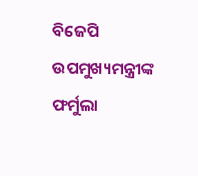ବିଜେପି ଉପମୁଖ୍ୟମନ୍ତ୍ରୀଙ୍କ ଫର୍ମୁଲା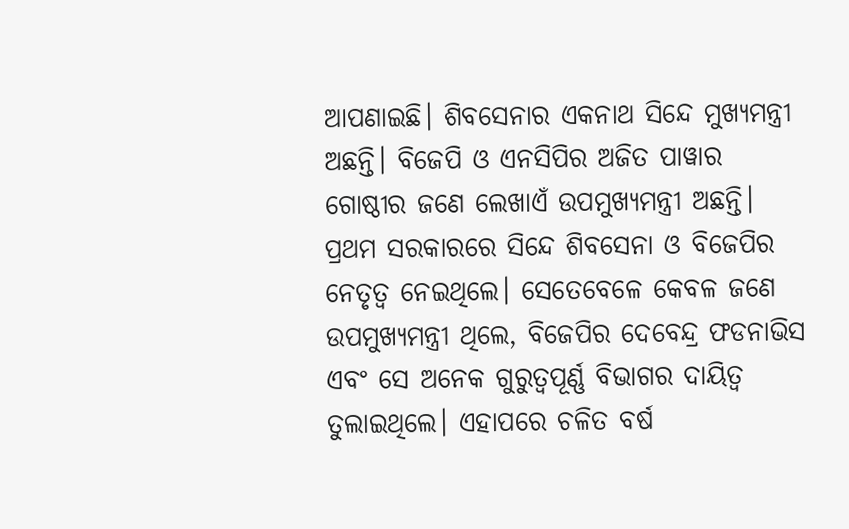ଆପଣାଇଛି। ଶିବସେନାର ଏକନାଥ ସିନ୍ଦେ ମୁଖ୍ୟମନ୍ତ୍ରୀ ଅଛନ୍ତି। ବିଜେପି ଓ ଏନସିପିର ଅଜିତ ପାୱାର ଗୋଷ୍ଠୀର ଜଣେ ଲେଖାଏଁ ଉପମୁଖ୍ୟମନ୍ତ୍ରୀ ଅଛନ୍ତି। ପ୍ରଥମ ସରକାରରେ ସିନ୍ଦେ ଶିବସେନା ଓ ବିଜେପିର ନେତୃତ୍ୱ ନେଇଥିଲେ। ସେତେବେଳେ କେବଳ ଜଣେ ଉପମୁଖ୍ୟମନ୍ତ୍ରୀ ଥିଲେ, ବିଜେପିର ଦେବେନ୍ଦ୍ର ଫଡନାଭିସ ଏବଂ ସେ ଅନେକ ଗୁରୁତ୍ୱପୂର୍ଣ୍ଣ ବିଭାଗର ଦାୟିତ୍ୱ ତୁଲାଇଥିଲେ। ଏହାପରେ ଚଳିତ ବର୍ଷ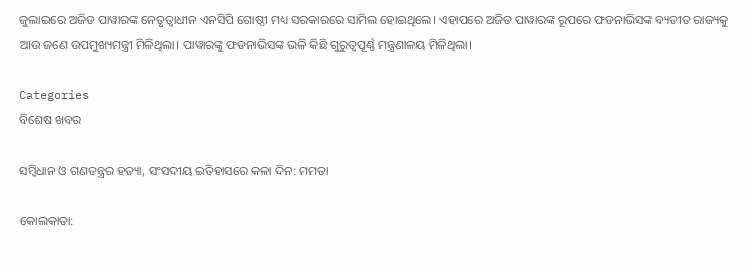ଜୁଲାଇରେ ଅଜିତ ପାୱାରଙ୍କ ନେତୃତ୍ୱାଧୀନ ଏନସିପି ଗୋଷ୍ଠୀ ମଧ୍ୟ ସରକାରରେ ସାମିଲ ହୋଇଥିଲେ। ଏହାପରେ ଅଜିତ ପାୱାରଙ୍କ ରୂପରେ ଫଡନାଭିସଙ୍କ ବ୍ୟତୀତ ରାଜ୍ୟକୁ ଆଉ ଜଣେ ଉପମୁଖ୍ୟମନ୍ତ୍ରୀ ମିଳିଥିଲା। ପାୱାରଙ୍କୁ ଫଡନାଭିସଙ୍କ ଭଳି କିଛି ଗୁରୁତ୍ୱପୂର୍ଣ୍ଣ ମନ୍ତ୍ରଣାଳୟ ମିଳିଥିଲା।

Categories
ବିଶେଷ ଖବର

ସମ୍ବିଧାନ ଓ ଗଣତନ୍ତ୍ରର ହତ୍ୟା, ସଂସଦୀୟ ଇତିହାସରେ କଳା ଦିନ: ମମତା

କୋଲକାତା: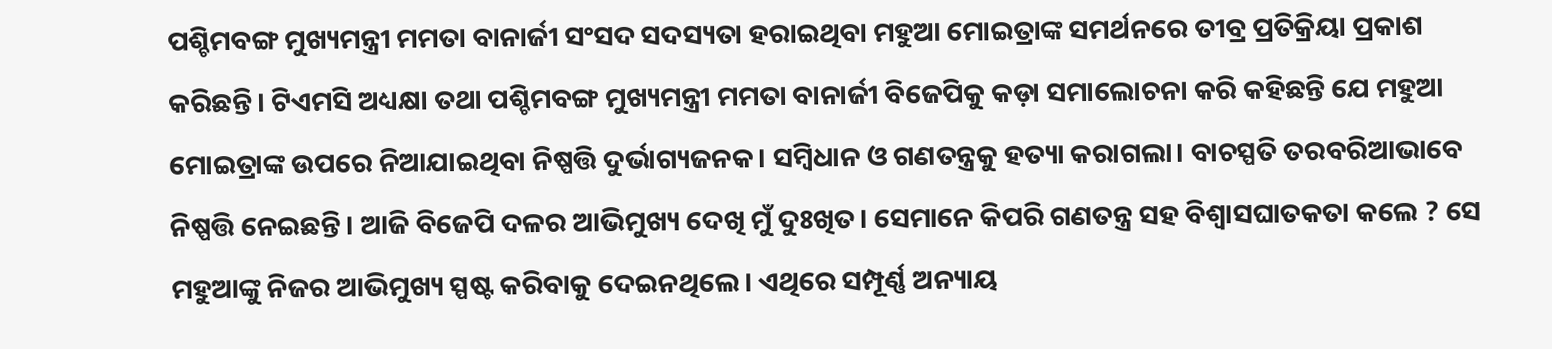ପଶ୍ଚିମବଙ୍ଗ ମୁଖ୍ୟମନ୍ତ୍ରୀ ମମତା ବାନାର୍ଜୀ ସଂସଦ ସଦସ୍ୟତା ହରାଇଥିବା ମହୁଆ ମୋଇତ୍ରାଙ୍କ ସମର୍ଥନରେ ତୀବ୍ର ପ୍ରତିକ୍ରିୟା ପ୍ରକାଶ କରିଛନ୍ତି। ଟିଏମସି ଅଧ୍ୟକ୍ଷା ତଥା ପଶ୍ଚିମବଙ୍ଗ ମୁଖ୍ୟମନ୍ତ୍ରୀ ମମତା ବାନାର୍ଜୀ ବିଜେପିକୁ କଡ଼ା ସମାଲୋଚନା କରି କହିଛନ୍ତି ଯେ ମହୁଆ ମୋଇତ୍ରାଙ୍କ ଉପରେ ନିଆଯାଇଥିବା ନିଷ୍ପତ୍ତି ଦୁର୍ଭାଗ୍ୟଜନକ। ସମ୍ବିଧାନ ଓ ଗଣତନ୍ତ୍ରକୁ ହତ୍ୟା କରାଗଲା। ବାଚସ୍ପତି ତରବରିଆଭାବେ ନିଷ୍ପତ୍ତି ନେଇଛନ୍ତି। ଆଜି ବିଜେପି ଦଳର ଆଭିମୁଖ୍ୟ ଦେଖି ମୁଁ ଦୁଃଖିତ। ସେମାନେ କିପରି ଗଣତନ୍ତ୍ର ସହ ବିଶ୍ୱାସଘାତକତା କଲେ ? ସେ ମହୁଆଙ୍କୁ ନିଜର ଆଭିମୁଖ୍ୟ ସ୍ପଷ୍ଟ କରିବାକୁ ଦେଇନଥିଲେ। ଏଥିରେ ସମ୍ପୂର୍ଣ୍ଣ ଅନ୍ୟାୟ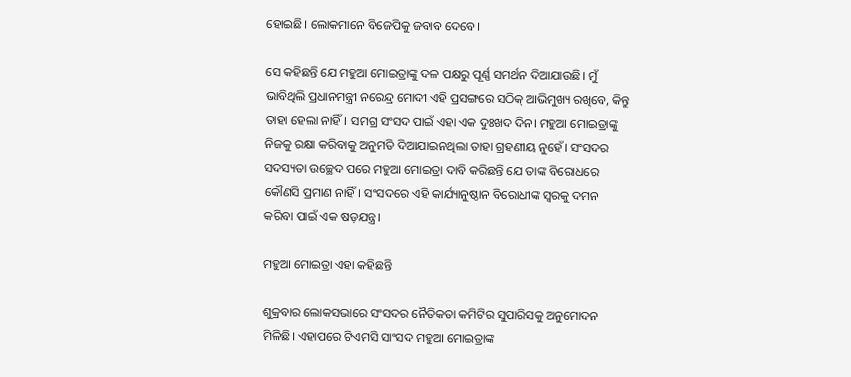ହୋଇଛି। ଲୋକମାନେ ବିଜେପିକୁ ଜବାବ ଦେବେ।

ସେ କହିଛନ୍ତି ଯେ ମହୁଆ ମୋଇତ୍ରାଙ୍କୁ ଦଳ ପକ୍ଷରୁ ପୂର୍ଣ୍ଣ ସମର୍ଥନ ଦିଆଯାଉଛି। ମୁଁ ଭାବିଥିଲି ପ୍ରଧାନମନ୍ତ୍ରୀ ନରେନ୍ଦ୍ର ମୋଦୀ ଏହି ପ୍ରସଙ୍ଗରେ ସଠିକ୍ ଆଭିମୁଖ୍ୟ ରଖିବେ, କିନ୍ତୁ ତାହା ହେଲା ନାହିଁ। ସମଗ୍ର ସଂସଦ ପାଇଁ ଏହା ଏକ ଦୁଃଖଦ ଦିନ। ମହୁଆ ମୋଇତ୍ରାଙ୍କୁ ନିଜକୁ ରକ୍ଷା କରିବାକୁ ଅନୁମତି ଦିଆଯାଇନଥିଲା ତାହା ଗ୍ରହଣୀୟ ନୁହେଁ। ସଂସଦର ସଦସ୍ୟତା ଉଚ୍ଛେଦ ପରେ ମହୁଆ ମୋଇତ୍ରା ଦାବି କରିଛନ୍ତି ଯେ ତାଙ୍କ ବିରୋଧରେ କୌଣସି ପ୍ରମାଣ ନାହିଁ। ସଂସଦରେ ଏହି କାର୍ଯ୍ୟାନୁଷ୍ଠାନ ବିରୋଧୀଙ୍କ ସ୍ୱରକୁ ଦମନ କରିବା ପାଇଁ ଏକ ଷଡ଼ଯନ୍ତ୍ର।

ମହୁଆ ମୋଇତ୍ରା ଏହା କହିଛନ୍ତି

ଶୁକ୍ରବାର ଲୋକସଭାରେ ସଂସଦର ନୈତିକତା କମିଟିର ସୁପାରିସକୁ ଅନୁମୋଦନ ମିଳିଛି। ଏହାପରେ ଟିଏମସି ସାଂସଦ ମହୁଆ ମୋଇତ୍ରାଙ୍କ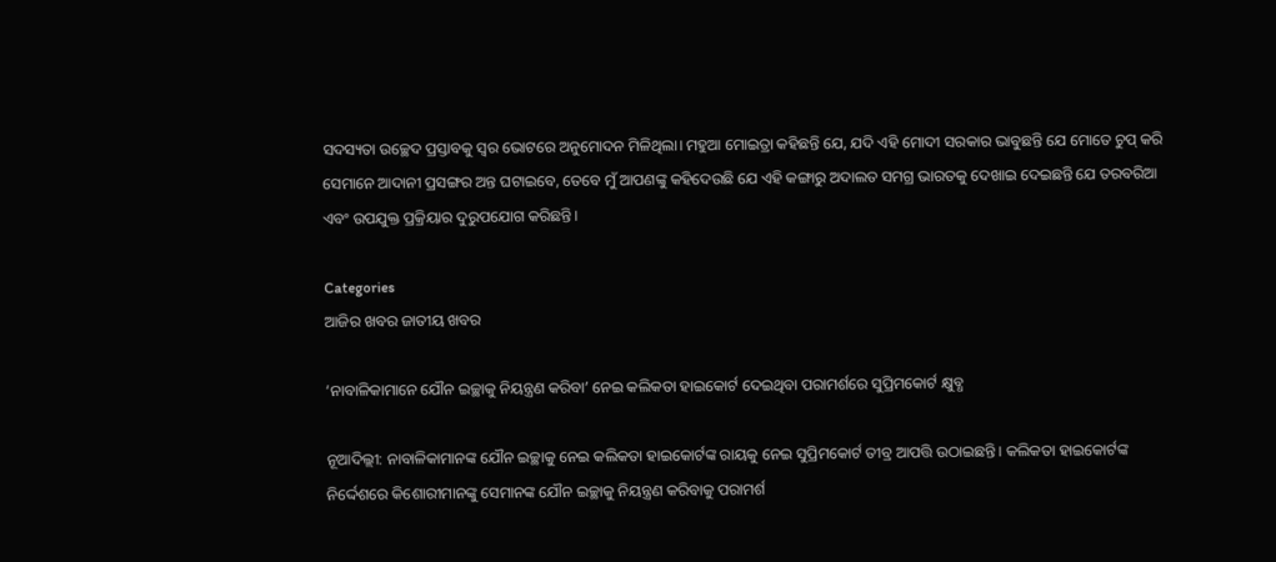ସଦସ୍ୟତା ଉଚ୍ଛେଦ ପ୍ରସ୍ତାବକୁ ସ୍ୱର ଭୋଟରେ ଅନୁମୋଦନ ମିଳିଥିଲା। ମହୁଆ ମୋଇତ୍ରା କହିଛନ୍ତି ଯେ, ଯଦି ଏହି ମୋଦୀ ସରକାର ଭାବୁଛନ୍ତି ଯେ ମୋତେ ଚୁପ୍ କରି ସେମାନେ ଆଦାନୀ ପ୍ରସଙ୍ଗର ଅନ୍ତ ଘଟାଇବେ, ତେବେ ମୁଁ ଆପଣଙ୍କୁ କହିଦେଉଛି ଯେ ଏହି କଙ୍ଗାରୁ ଅଦାଲତ ସମଗ୍ର ଭାରତକୁ ଦେଖାଇ ଦେଇଛନ୍ତି ଯେ ତରବରିଆ ଏବଂ ଉପଯୁକ୍ତ ପ୍ରକ୍ରିୟାର ଦୁରୁପଯୋଗ କରିଛନ୍ତି।

Categories
ଆଜିର ଖବର ଜାତୀୟ ଖବର

‘ନାବାଳିକାମାନେ ଯୌନ ଇଚ୍ଛାକୁ ନିୟନ୍ତ୍ରଣ କରିବା’ ନେଇ କଲିକତା ହାଇକୋର୍ଟ ଦେଇଥିବା ପରାମର୍ଶରେ ସୁପ୍ରିମକୋର୍ଟ କ୍ଷୁବ୍ଧ

ନୂଆଦିଲ୍ଲୀ: ନାବାଳିକାମାନଙ୍କ ଯୌନ ଇଚ୍ଛାକୁ ନେଇ କଲିକତା ହାଇକୋର୍ଟଙ୍କ ରାୟକୁ ନେଇ ସୁପ୍ରିମକୋର୍ଟ ତୀବ୍ର ଆପତ୍ତି ଉଠାଇଛନ୍ତି। କଲିକତା ହାଇକୋର୍ଟଙ୍କ ନିର୍ଦ୍ଦେଶରେ କିଶୋରୀମାନଙ୍କୁ ସେମାନଙ୍କ ଯୌନ ଇଚ୍ଛାକୁ ନିୟନ୍ତ୍ରଣ କରିବାକୁ ପରାମର୍ଶ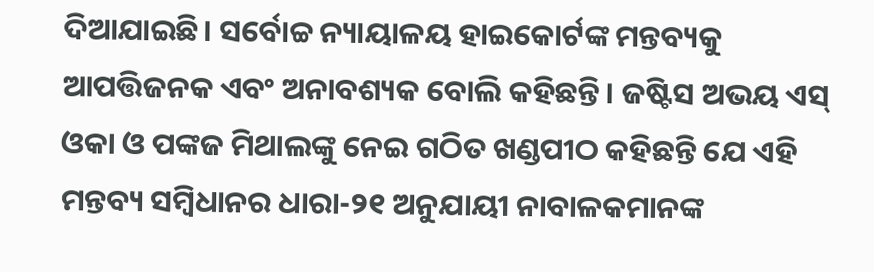ଦିଆଯାଇଛି। ସର୍ବୋଚ୍ଚ ନ୍ୟାୟାଳୟ ହାଇକୋର୍ଟଙ୍କ ମନ୍ତବ୍ୟକୁ ଆପତ୍ତିଜନକ ଏବଂ ଅନାବଶ୍ୟକ ବୋଲି କହିଛନ୍ତି। ଜଷ୍ଟିସ ଅଭୟ ଏସ୍ ଓକା ଓ ପଙ୍କଜ ମିଥାଲଙ୍କୁ ନେଇ ଗଠିତ ଖଣ୍ଡପୀଠ କହିଛନ୍ତି ଯେ ଏହି ମନ୍ତବ୍ୟ ସମ୍ବିଧାନର ଧାରା-୨୧ ଅନୁଯାୟୀ ନାବାଳକମାନଙ୍କ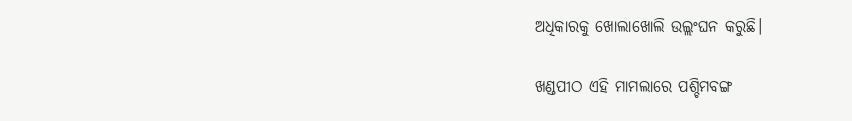ଅଧିକାରକୁ ଖୋଲାଖୋଲି ଉଲ୍ଲଂଘନ କରୁଛି।

ଖଣ୍ଡପୀଠ ଏହି ମାମଲାରେ ପଶ୍ଚିମବଙ୍ଗ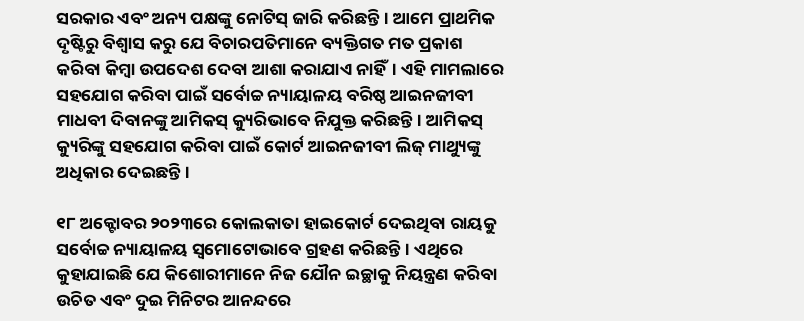ସରକାର ଏବଂ ଅନ୍ୟ ପକ୍ଷଙ୍କୁ ନୋଟିସ୍ ଜାରି କରିଛନ୍ତି। ଆମେ ପ୍ରାଥମିକ ଦୃଷ୍ଟିରୁ ବିଶ୍ୱାସ କରୁ ଯେ ବିଚାରପତିମାନେ ବ୍ୟକ୍ତିଗତ ମତ ପ୍ରକାଶ କରିବା କିମ୍ବା ଉପଦେଶ ଦେବା ଆଶା କରାଯାଏ ନାହିଁ। ଏହି ମାମଲାରେ ସହଯୋଗ କରିବା ପାଇଁ ସର୍ବୋଚ୍ଚ ନ୍ୟାୟାଳୟ ବରିଷ୍ଠ ଆଇନଜୀବୀ ମାଧବୀ ଦିବାନଙ୍କୁ ଆମିକସ୍ କ୍ୟୁରିଭାବେ ନିଯୁକ୍ତ କରିଛନ୍ତି। ଆମିକସ୍ କ୍ୟୁରିଙ୍କୁ ସହଯୋଗ କରିବା ପାଇଁ କୋର୍ଟ ଆଇନଜୀବୀ ଲିଜ୍ ମାଥ୍ୟୁଙ୍କୁ ଅଧିକାର ଦେଇଛନ୍ତି।

୧୮ ଅକ୍ଟୋବର ୨୦୨୩ରେ କୋଲକାତା ହାଇକୋର୍ଟ ଦେଇଥିବା ରାୟକୁ ସର୍ବୋଚ୍ଚ ନ୍ୟାୟାଳୟ ସ୍ୱମୋଟୋଭାବେ ଗ୍ରହଣ କରିଛନ୍ତି। ଏଥିରେ କୁହାଯାଇଛି ଯେ କିଶୋରୀମାନେ ନିଜ ଯୌନ ଇଚ୍ଛାକୁ ନିୟନ୍ତ୍ରଣ କରିବା ଉଚିତ ଏବଂ ଦୁଇ ମିନିଟର ଆନନ୍ଦରେ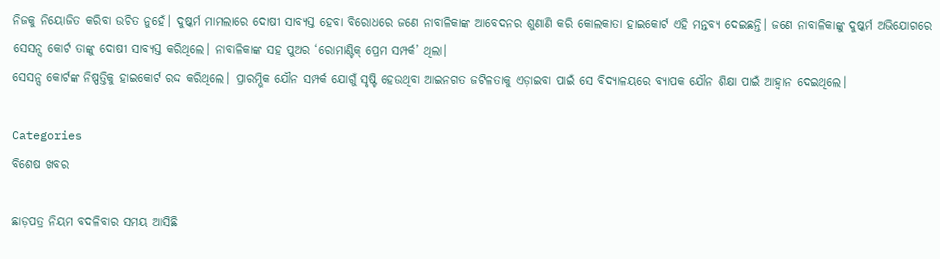ନିଜକୁ ନିୟୋଜିତ କରିବା ଉଚିତ ନୁହେଁ। ଦୁଷ୍କର୍ମ ମାମଲାରେ ଦୋଷୀ ସାବ୍ୟସ୍ତ ହେବା ବିରୋଧରେ ଜଣେ ନାବାଳିକାଙ୍କ ଆବେଦନର ଶୁଣାଣି କରି କୋଲକାତା ହାଇକୋର୍ଟ ଏହି ମନ୍ତବ୍ୟ ଦେଇଛନ୍ତି। ଜଣେ ନାବାଳିକାଙ୍କୁ ଦୁଷ୍କର୍ମ ଅଭିଯୋଗରେ ସେସନ୍ସ କୋର୍ଟ ତାଙ୍କୁ ଦୋଷୀ ସାବ୍ୟସ୍ତ କରିଥିଲେ। ନାବାଳିକାଙ୍କ ସହ ପୁଅର ‘ରୋମାଣ୍ଟିକ୍ ପ୍ରେମ ସମ୍ପର୍କ’ ଥିଲା।
ସେସନ୍ସ କୋର୍ଟଙ୍କ ନିଷ୍ପତ୍ତିକୁ ହାଇକୋର୍ଟ ରଦ୍ଦ କରିଥିଲେ। ପ୍ରାରମ୍ଭିକ ଯୌନ ସମ୍ପର୍କ ଯୋଗୁଁ ସୃଷ୍ଟି ହେଉଥିବା ଆଇନଗତ ଜଟିଳତାକୁ ଏଡ଼ାଇବା ପାଇଁ ସେ ବିଦ୍ୟାଳୟରେ ବ୍ୟାପକ ଯୌନ ଶିକ୍ଷା ପାଇଁ ଆହ୍ୱାନ ଦେଇଥିଲେ।

Categories
ବିଶେଷ ଖବର

ଛାଡ଼ପତ୍ର ନିୟମ ବଦଳିବାର ସମୟ ଆସିଛି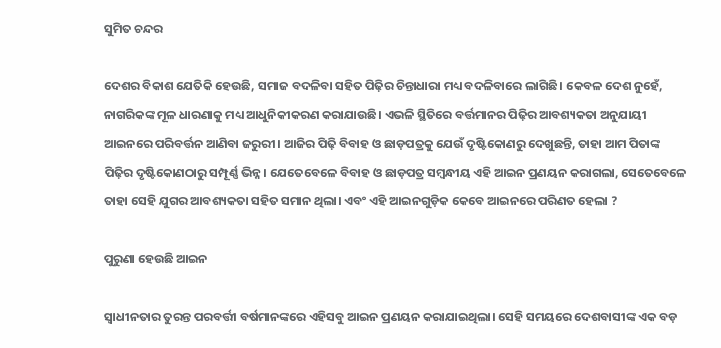ସୁମିତ ଚନ୍ଦର

ଦେଶର ବିକାଶ ଯେତିକି ହେଉଛି, ସମାଜ ବଦଳିବା ସହିତ ପିଢ଼ିର ଚିନ୍ତାଧାରା ମଧ୍ୟ ବଦଳିବାରେ ଲାଗିଛି। କେବଳ ଦେଶ ନୁହେଁ, ନାଗରିକଙ୍କ ମୂଳ ଧାରଣାକୁ ମଧ୍ୟ ଆଧୁନିକୀକରଣ କରାଯାଉଛି। ଏଭଳି ସ୍ଥିତିରେ ବର୍ତ୍ତମାନର ପିଢ଼ିର ଆବଶ୍ୟକତା ଅନୁଯାୟୀ ଆଇନରେ ପରିବର୍ତ୍ତନ ଆଣିବା ଜରୁରୀ। ଆଜିର ପିଢ଼ି ବିବାହ ଓ ଛାଡ଼ପତ୍ରକୁ ଯେଉଁ ଦୃଷ୍ଟିକୋଣରୁ ଦେଖୁଛନ୍ତି, ତାହା ଆମ ପିତାଙ୍କ ପିଢ଼ିର ଦୃଷ୍ଟିକୋଣଠାରୁ ସମ୍ପୂର୍ଣ୍ଣ ଭିନ୍ନ। ଯେତେବେଳେ ବିବାହ ଓ ଛାଡ଼ପତ୍ର ସମ୍ବନ୍ଧୀୟ ଏହି ଆଇନ ପ୍ରଣୟନ କରାଗଲା, ସେତେବେଳେ ତାହା ସେହି ଯୁଗର ଆବଶ୍ୟକତା ସହିତ ସମାନ ଥିଲା। ଏବଂ ଏହି ଆଇନଗୁଡ଼ିକ କେବେ ଆଇନରେ ପରିଣତ ହେଲା ?

ପୁରୁଣା ହେଉଛି ଆଇନ

ସ୍ୱାଧୀନତାର ତୁରନ୍ତ ପରବର୍ତ୍ତୀ ବର୍ଷମାନଙ୍କରେ ଏହିସବୁ ଆଇନ ପ୍ରଣୟନ କରାଯାଇଥିଲା। ସେହି ସମୟରେ ଦେଶବାସୀଙ୍କ ଏକ ବଡ଼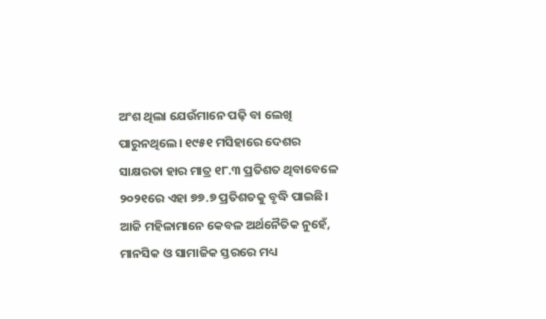ଅଂଶ ଥିଲା ଯେଉଁମାନେ ପଢ଼ି ବା ଲେଖି ପାରୁନଥିଲେ। ୧୯୫୧ ମସିହାରେ ଦେଶର ସାକ୍ଷରତା ହାର ମାତ୍ର ୧୮.୩ ପ୍ରତିଶତ ଥିବାବେଳେ ୨୦୨୧ରେ ଏହା ୭୭.୭ ପ୍ରତିଶତକୁ ବୃଦ୍ଧି ପାଇଛି। ଆଜି ମହିଳାମାନେ କେବଳ ଅର୍ଥନୈତିକ ନୁହେଁ, ମାନସିକ ଓ ସାମାଜିକ ସ୍ତରରେ ମଧ୍ୟ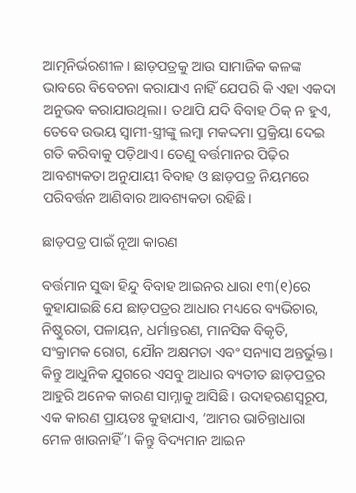ଆତ୍ମନିର୍ଭରଶୀଳ। ଛାଡ଼ପତ୍ରକୁ ଆଉ ସାମାଜିକ କଳଙ୍କ ଭାବରେ ବିବେଚନା କରାଯାଏ ନାହିଁ ଯେପରି କି ଏହା ଏକଦା ଅନୁଭବ କରାଯାଉଥିଲା। ତଥାପି ଯଦି ବିବାହ ଠିକ୍ ନ ହୁଏ, ତେବେ ଉଭୟ ସ୍ୱାମୀ-ସ୍ତ୍ରୀଙ୍କୁ ଲମ୍ବା ମକଦ୍ଦମା ପ୍ରକ୍ରିୟା ଦେଇ ଗତି କରିବାକୁ ପଡ଼ିଥାଏ। ତେଣୁ ବର୍ତ୍ତମାନର ପିଢ଼ିର ଆବଶ୍ୟକତା ଅନୁଯାୟୀ ବିବାହ ଓ ଛାଡ଼ପତ୍ର ନିୟମରେ ପରିବର୍ତ୍ତନ ଆଣିବାର ଆବଶ୍ୟକତା ରହିଛି।

ଛାଡ଼ପତ୍ର ପାଇଁ ନୂଆ କାରଣ

ବର୍ତ୍ତମାନ ସୁଦ୍ଧା ହିନ୍ଦୁ ବିବାହ ଆଇନର ଧାରା ୧୩(୧)ରେ କୁହାଯାଇଛି ଯେ ଛାଡ଼ପତ୍ରର ଆଧାର ମଧ୍ୟରେ ବ୍ୟଭିଚାର, ନିଷ୍ଠୁରତା, ପଳାୟନ, ଧର୍ମାନ୍ତରଣ, ମାନସିକ ବିକୃତି, ସଂକ୍ରାମକ ରୋଗ, ଯୌନ ଅକ୍ଷମତା ଏବଂ ସନ୍ୟାସ ଅନ୍ତର୍ଭୁକ୍ତ। କିନ୍ତୁ ଆଧୁନିକ ଯୁଗରେ ଏସବୁ ଆଧାର ବ୍ୟତୀତ ଛାଡ଼ପତ୍ରର ଆହୁରି ଅନେକ କାରଣ ସାମ୍ନାକୁ ଆସିଛି। ଉଦାହରଣସ୍ୱରୂପ, ଏକ କାରଣ ପ୍ରାୟତଃ କୁହାଯାଏ, ‘ଆମର ଭାଚିନ୍ତାଧାରା ମେଳ ଖାଉନାହିଁ’। କିନ୍ତୁ ବିଦ୍ୟମାନ ଆଇନ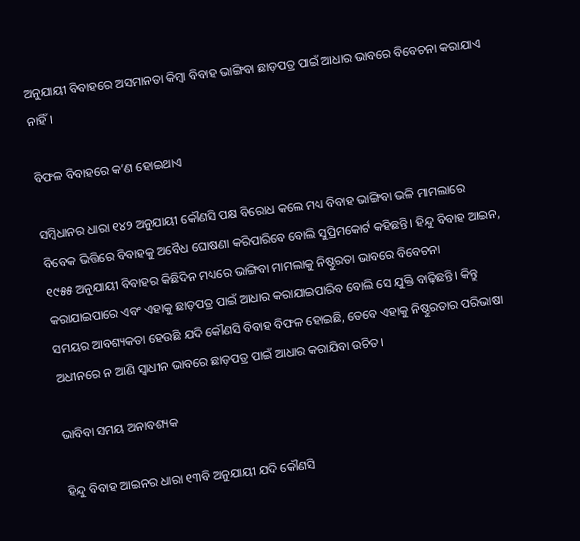ଅନୁଯାୟୀ ବିବାହରେ ଅସମାନତା କିମ୍ବା ବିବାହ ଭାଙ୍ଗିବା ଛାଡ଼ପତ୍ର ପାଇଁ ଆଧାର ଭାବରେ ବିବେଚନା କରାଯାଏ ନାହିଁ।

ବିଫଳ ବିବାହରେ କ’ଣ ହୋଇଥାଏ

ସମ୍ବିଧାନର ଧାରା ୧୪୨ ଅନୁଯାୟୀ କୌଣସି ପକ୍ଷ ବିରୋଧ କଲେ ମଧ୍ୟ ବିବାହ ଭାଙ୍ଗିବା ଭଳି ମାମଲାରେ ବିବେକ ଭିତ୍ତିରେ ବିବାହକୁ ଅବୈଧ ଘୋଷଣା କରିପାରିବେ ବୋଲି ସୁପ୍ରିମକୋର୍ଟ କହିଛନ୍ତି। ହିନ୍ଦୁ ବିବାହ ଆଇନ, ୧୯୫୫ ଅନୁଯାୟୀ ବିବାହର କିଛିଦିନ ମଧ୍ୟରେ ଭାଙ୍ଗିବା ମାମଲାକୁ ନିଷ୍ଠୁରତା ଭାବରେ ବିବେଚନା କରାଯାଇପାରେ ଏବଂ ଏହାକୁ ଛାଡ଼ପତ୍ର ପାଇଁ ଆଧାର କରାଯାଇପାରିବ ବୋଲି ସେ ଯୁକ୍ତି ବାଢ଼ିଛନ୍ତି। କିନ୍ତୁ ସମୟର ଆବଶ୍ୟକତା ହେଉଛି ଯଦି କୌଣସି ବିବାହ ବିଫଳ ହୋଇଛି, ତେବେ ଏହାକୁ ନିଷ୍ଠୁରତାର ପରିଭାଷା ଅଧୀନରେ ନ ଆଣି ସ୍ୱାଧୀନ ଭାବରେ ଛାଡ଼ପତ୍ର ପାଇଁ ଆଧାର କରାଯିବା ଉଚିତ।

ଭାବିବା ସମୟ ଅନାବଶ୍ୟକ

ହିନ୍ଦୁ ବିବାହ ଆଇନର ଧାରା ୧୩ବି ଅନୁଯାୟୀ ଯଦି କୌଣସି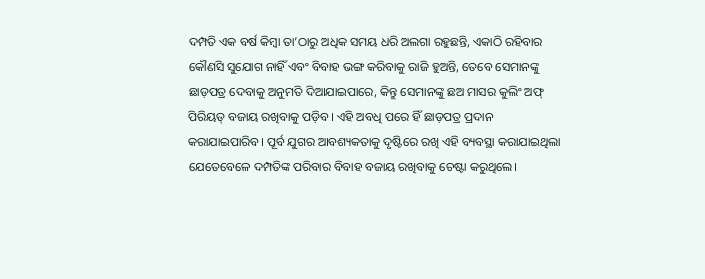ଦମ୍ପତି ଏକ ବର୍ଷ କିମ୍ବା ତା’ଠାରୁ ଅଧିକ ସମୟ ଧରି ଅଲଗା ରହୁଛନ୍ତି, ଏକାଠି ରହିବାର କୌଣସି ସୁଯୋଗ ନାହିଁ ଏବଂ ବିବାହ ଭଙ୍ଗ କରିବାକୁ ରାଜି ହୁଅନ୍ତି, ତେବେ ସେମାନଙ୍କୁ ଛାଡ଼ପତ୍ର ଦେବାକୁ ଅନୁମତି ଦିଆଯାଇପାରେ, କିନ୍ତୁ ସେମାନଙ୍କୁ ଛଅ ମାସର କୁଲିଂ ଅଫ୍ ପିରିୟଡ୍ ବଜାୟ ରଖିବାକୁ ପଡ଼ିବ। ଏହି ଅବଧି ପରେ ହିଁ ଛାଡ଼ପତ୍ର ପ୍ରଦାନ କରାଯାଇପାରିବ। ପୂର୍ବ ଯୁଗର ଆବଶ୍ୟକତାକୁ ଦୃଷ୍ଟିରେ ରଖି ଏହି ବ୍ୟବସ୍ଥା କରାଯାଇଥିଲା ଯେତେବେଳେ ଦମ୍ପତିଙ୍କ ପରିବାର ବିବାହ ବଜାୟ ରଖିବାକୁ ଚେଷ୍ଟା କରୁଥିଲେ।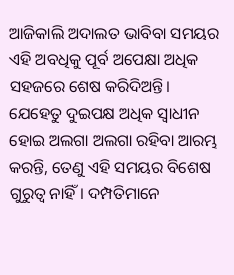ଆଜିକାଲି ଅଦାଲତ ଭାବିବା ସମୟର ଏହି ଅବଧିକୁ ପୂର୍ବ ଅପେକ୍ଷା ଅଧିକ ସହଜରେ ଶେଷ କରିଦିଅନ୍ତି। ଯେହେତୁ ଦୁଇପକ୍ଷ ଅଧିକ ସ୍ୱାଧୀନ ହୋଇ ଅଲଗା ଅଲଗା ରହିବା ଆରମ୍ଭ କରନ୍ତି, ତେଣୁ ଏହି ସମୟର ବିଶେଷ ଗୁରୁତ୍ୱ ନାହିଁ। ଦମ୍ପତିମାନେ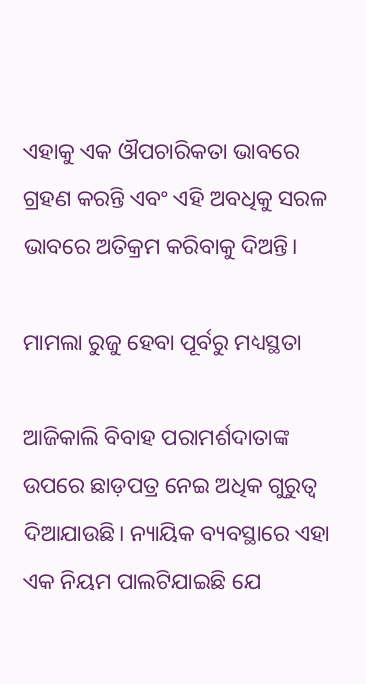ଏହାକୁ ଏକ ଔପଚାରିକତା ଭାବରେ ଗ୍ରହଣ କରନ୍ତି ଏବଂ ଏହି ଅବଧିକୁ ସରଳ ଭାବରେ ଅତିକ୍ରମ କରିବାକୁ ଦିଅନ୍ତି।

ମାମଲା ରୁଜୁ ହେବା ପୂର୍ବରୁ ମଧ୍ୟସ୍ଥତା

ଆଜିକାଲି ବିବାହ ପରାମର୍ଶଦାତାଙ୍କ ଉପରେ ଛାଡ଼ପତ୍ର ନେଇ ଅଧିକ ଗୁରୁତ୍ୱ ଦିଆଯାଉଛି। ନ୍ୟାୟିକ ବ୍ୟବସ୍ଥାରେ ଏହା ଏକ ନିୟମ ପାଲଟିଯାଇଛି ଯେ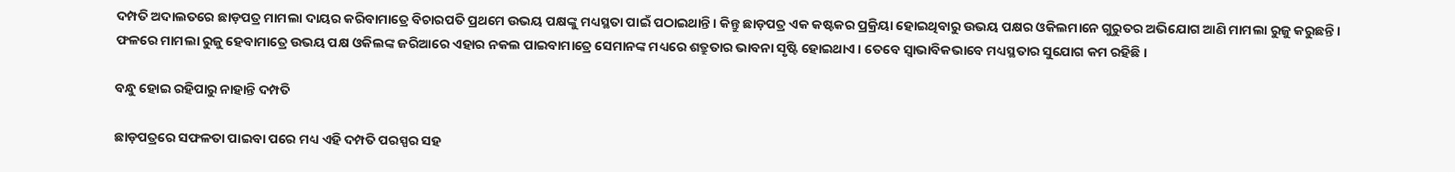ଦମ୍ପତି ଅଦାଲତରେ ଛାଡ଼ପତ୍ର ମାମଲା ଦାୟର କରିବାମାତ୍ରେ ବିଚାରପତି ପ୍ରଥମେ ଉଭୟ ପକ୍ଷଙ୍କୁ ମଧ୍ୟସ୍ଥତା ପାଇଁ ପଠାଇଥାନ୍ତି। କିନ୍ତୁ ଛାଡ଼ପତ୍ର ଏକ କଷ୍ଟକର ପ୍ରକ୍ରିୟା ହୋଇଥିବାରୁ ଉଭୟ ପକ୍ଷର ଓକିଲମାନେ ଗୁରୁତର ଅଭିଯୋଗ ଆଣି ମାମଲା ରୁଜୁ କରୁଛନ୍ତି। ଫଳରେ ମାମଲା ରୁଜୁ ହେବାମାତ୍ରେ ଉଭୟ ପକ୍ଷ ଓକିଲଙ୍କ ଜରିଆରେ ଏହାର ନକଲ ପାଇବାମାତ୍ରେ ସେମାନଙ୍କ ମଧ୍ୟରେ ଶତ୍ରୁତାର ଭାବନା ସୃଷ୍ଟି ହୋଇଥାଏ। ତେବେ ସ୍ୱାଭାବିକଭାବେ ମଧ୍ୟସ୍ଥତାର ସୁଯୋଗ କମ ରହିଛି।

ବନ୍ଧୁ ହୋଇ ରହିପାରୁ ନାହାନ୍ତି ଦମ୍ପତି

ଛାଡ଼ପତ୍ରରେ ସଫଳତା ପାଇବା ପରେ ମଧ୍ୟ ଏହି ଦମ୍ପତି ପରସ୍ପର ସହ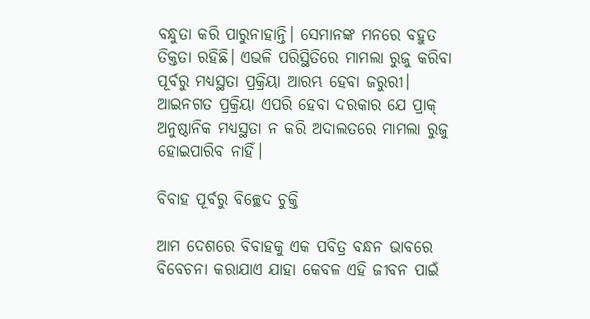ବନ୍ଧୁତା କରି ପାରୁନାହାନ୍ତି। ସେମାନଙ୍କ ମନରେ ବହୁତ ତିକ୍ତତା ରହିଛି। ଏଭଳି ପରିସ୍ଥିତିରେ ମାମଲା ରୁଜୁ କରିବା ପୂର୍ବରୁ ମଧ୍ୟସ୍ଥତା ପ୍ରକ୍ରିୟା ଆରମ୍ଭ ହେବା ଜରୁରୀ। ଆଇନଗତ ପ୍ରକ୍ରିୟା ଏପରି ହେବା ଦରକାର ଯେ ପ୍ରାକ୍ ଅନୁଷ୍ଠାନିକ ମଧ୍ୟସ୍ଥତା ନ କରି ଅଦାଲତରେ ମାମଲା ରୁଜୁ ହୋଇପାରିବ ନାହିଁ।

ବିବାହ ପୂର୍ବରୁ ବିଚ୍ଛେଦ ଚୁକ୍ତି

ଆମ ଦେଶରେ ବିବାହକୁ ଏକ ପବିତ୍ର ବନ୍ଧନ ଭାବରେ ବିବେଚନା କରାଯାଏ ଯାହା କେବଳ ଏହି ଜୀବନ ପାଇଁ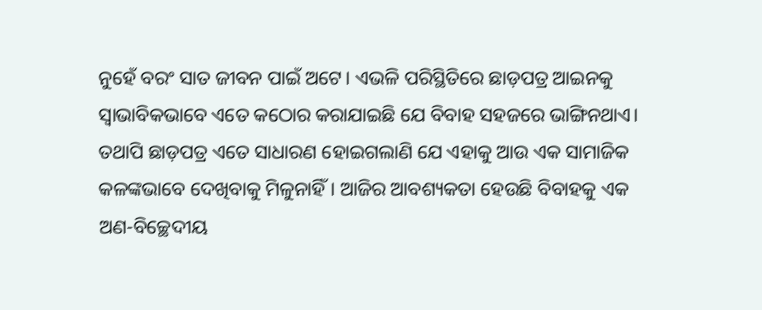ନୁହେଁ ବରଂ ସାତ ଜୀବନ ପାଇଁ ଅଟେ। ଏଭଳି ପରିସ୍ଥିତିରେ ଛାଡ଼ପତ୍ର ଆଇନକୁ ସ୍ୱାଭାବିକଭାବେ ଏତେ କଠୋର କରାଯାଇଛି ଯେ ବିବାହ ସହଜରେ ଭାଙ୍ଗିନଥାଏ। ତଥାପି ଛାଡ଼ପତ୍ର ଏତେ ସାଧାରଣ ହୋଇଗଲାଣି ଯେ ଏହାକୁ ଆଉ ଏକ ସାମାଜିକ କଳଙ୍କଭାବେ ଦେଖିବାକୁ ମିଳୁନାହିଁ। ଆଜିର ଆବଶ୍ୟକତା ହେଉଛି ବିବାହକୁ ଏକ ଅଣ-ବିଚ୍ଛେଦୀୟ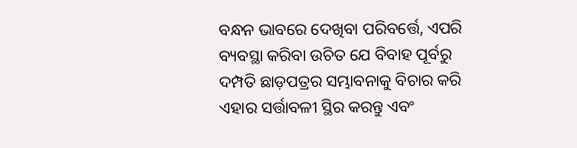ବନ୍ଧନ ଭାବରେ ଦେଖିବା ପରିବର୍ତ୍ତେ, ଏପରି ବ୍ୟବସ୍ଥା କରିବା ଉଚିତ ଯେ ବିବାହ ପୂର୍ବରୁ ଦମ୍ପତି ଛାଡ଼ପତ୍ରର ସମ୍ଭାବନାକୁ ବିଚାର କରି ଏହାର ସର୍ତ୍ତାବଳୀ ସ୍ଥିର କରନ୍ତୁ ଏବଂ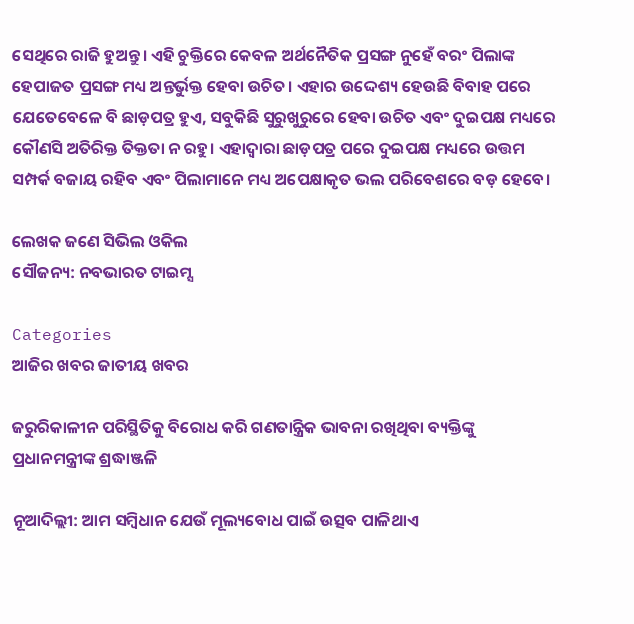ସେଥିରେ ରାଜି ହୁଅନ୍ତୁ। ଏହି ଚୁକ୍ତିରେ କେବଳ ଅର୍ଥନୈତିକ ପ୍ରସଙ୍ଗ ନୁହେଁ ବରଂ ପିଲାଙ୍କ ହେପାଜତ ପ୍ରସଙ୍ଗ ମଧ୍ୟ ଅନ୍ତର୍ଭୁକ୍ତ ହେବା ଉଚିତ। ଏହାର ଉଦ୍ଦେଶ୍ୟ ହେଉଛି ବିବାହ ପରେ ଯେତେବେଳେ ବି ଛାଡ଼ପତ୍ର ହୁଏ, ସବୁକିଛି ସୁରୁଖୁରୁରେ ହେବା ଉଚିତ ଏବଂ ଦୁଇପକ୍ଷ ମଧ୍ୟରେ କୌଣସି ଅତିରିକ୍ତ ତିକ୍ତତା ନ ରହୁ। ଏହାଦ୍ୱାରା ଛାଡ଼ପତ୍ର ପରେ ଦୁଇପକ୍ଷ ମଧ୍ୟରେ ଉତ୍ତମ ସମ୍ପର୍କ ବଜାୟ ରହିବ ଏବଂ ପିଲାମାନେ ମଧ୍ୟ ଅପେକ୍ଷାକୃତ ଭଲ ପରିବେଶରେ ବଡ଼ ହେବେ।

ଲେଖକ ଜଣେ ସିଭିଲ ଓକିଲ
ସୌଜନ୍ୟ: ନବଭାରତ ଟାଇମ୍ସ

Categories
ଆଜିର ଖବର ଜାତୀୟ ଖବର

ଜରୁରିକାଳୀନ ପରିସ୍ଥିତିକୁ ବିରୋଧ କରି ଗଣତାନ୍ତ୍ରିକ ଭାବନା ରଖିଥିବା ବ୍ୟକ୍ତିଙ୍କୁ ପ୍ରଧାନମନ୍ତ୍ରୀଙ୍କ ଶ୍ରଦ୍ଧାଞ୍ଜଳି

ନୂଆଦିଲ୍ଲୀ: ଆମ ସମ୍ବିଧାନ ଯେଉଁ ମୂଲ୍ୟବୋଧ ପାଇଁ ଉତ୍ସବ ପାଳିଥାଏ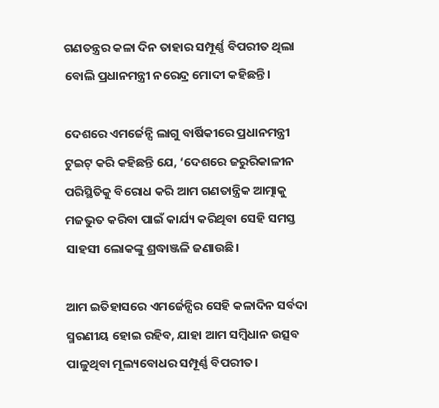ଗଣତନ୍ତ୍ରର କଳା ଦିନ ତାହାର ସମ୍ପୂର୍ଣ୍ଣ ବିପରୀତ ଥିଲା ବୋଲି ପ୍ରଧାନମନ୍ତ୍ରୀ ନରେନ୍ଦ୍ର ମୋଦୀ କହିଛନ୍ତି।

ଦେଶରେ ଏମର୍ଜେନ୍ସି ଲାଗୁ ବାର୍ଷିକୀରେ ପ୍ରଧାନମନ୍ତ୍ରୀ ଟୁଇଟ୍ କରି କହିଛନ୍ତି ଯେ, ‘ଦେଶରେ ଜରୁରିକାଳୀନ ପରିସ୍ଥିତିକୁ ବିରୋଧ କରି ଆମ ଗଣତାନ୍ତ୍ରିକ ଆତ୍ମାକୁ ମଜଭୁତ କରିବା ପାଇଁ କାର୍ଯ୍ୟ କରିଥିବା ସେହି ସମସ୍ତ ସାହସୀ ଲୋକଙ୍କୁ ଶ୍ରଦ୍ଧାଞ୍ଜଳି ଜଣାଉଛି।

ଆମ ଇତିହାସରେ ଏମର୍ଜେନ୍ସିର ସେହି କଳାଦିନ ସର୍ବଦା ସ୍ମରଣୀୟ ହୋଇ ରହିବ, ଯାହା ଆମ ସମ୍ବିଧାନ ଉତ୍ସବ ପାଳୁଥିବା ମୂଲ୍ୟବୋଧର ସମ୍ପୂର୍ଣ୍ଣ ବିପରୀତ।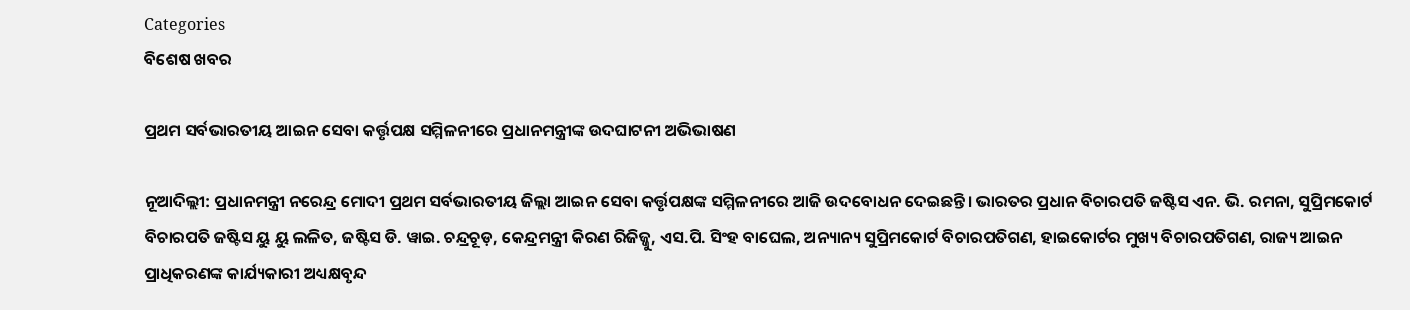Categories
ବିଶେଷ ଖବର

ପ୍ରଥମ ସର୍ବଭାରତୀୟ ଆଇନ ସେବା କର୍ତ୍ତୃପକ୍ଷ ସମ୍ମିଳନୀରେ ପ୍ରଧାନମନ୍ତ୍ରୀଙ୍କ ଉଦଘାଟନୀ ଅଭିଭାଷଣ

ନୂଆଦିଲ୍ଲୀ: ପ୍ରଧାନମନ୍ତ୍ରୀ ନରେନ୍ଦ୍ର ମୋଦୀ ପ୍ରଥମ ସର୍ବଭାରତୀୟ ଜିଲ୍ଲା ଆଇନ ସେବା କର୍ତ୍ତୃପକ୍ଷଙ୍କ ସମ୍ମିଳନୀରେ ଆଜି ଉଦବୋଧନ ଦେଇଛନ୍ତି। ଭାରତର ପ୍ରଧାନ ବିଚାରପତି ଜଷ୍ଟିସ ଏନ. ଭି. ରମନା, ସୁପ୍ରିମକୋର୍ଟ ବିଚାରପତି ଜଷ୍ଟିସ ୟୁ ୟୁ ଲଳିତ, ଜଷ୍ଟିସ ଡି. ୱାଇ. ଚନ୍ଦ୍ରଚୂଡ଼, କେନ୍ଦ୍ରମନ୍ତ୍ରୀ କିରଣ ରିଜିଜ୍ଜୁ, ଏସ.ପି. ସିଂହ ବାଘେଲ, ଅନ୍ୟାନ୍ୟ ସୁପ୍ରିମକୋର୍ଟ ବିଚାରପତିଗଣ, ହାଇକୋର୍ଟର ମୁଖ୍ୟ ବିଚାରପତିଗଣ, ରାଜ୍ୟ ଆଇନ ପ୍ରାଧିକରଣଙ୍କ କାର୍ଯ୍ୟକାରୀ ଅଧ୍ୟକ୍ଷବୃନ୍ଦ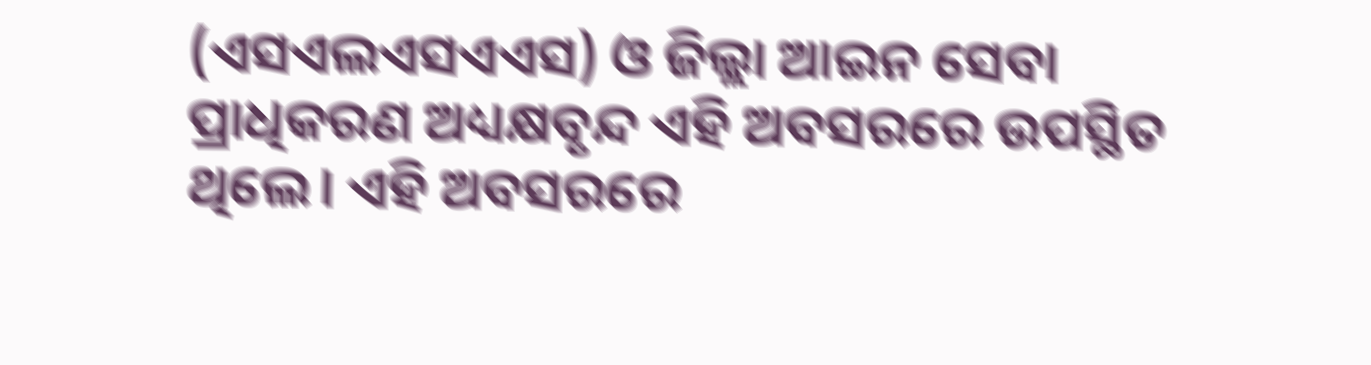(ଏସଏଲଏସଏଏସ) ଓ ଜିଲ୍ଲା ଆଇନ ସେବା ପ୍ରାଧିକରଣ ଅଧ୍ୟକ୍ଷବୃନ୍ଦ ଏହି ଅବସରରେ ଉପସ୍ଥିତ ଥିଲେ। ଏହି ଅବସରରେ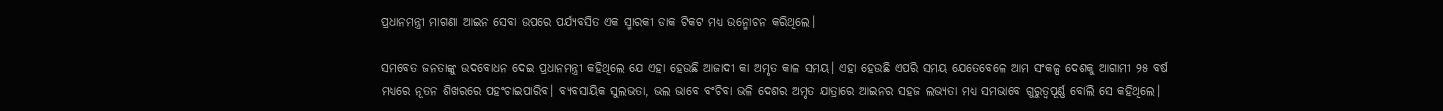ପ୍ରଧାନମନ୍ତ୍ରୀ ମାଗଣା ଆଇନ ସେବା ଉପରେ ପର୍ଯ୍ୟବସିତ ଏକ ସ୍ମାରକୀ ଡାକ ଟିକଟ ମଧ୍ୟ ଉନ୍ମୋଚନ କରିଥିଲେ।

ସମବେତ ଜନତାଙ୍କୁ ଉଦବୋଧନ ଦେଇ ପ୍ରଧାନମନ୍ତ୍ରୀ କହିଥିଲେ ଯେ ଏହା ହେଉଛି ଆଜାଦୀ କା ଅମୃତ କାଳ ସମୟ। ଏହା ହେଉଛି ଏପରି ସମୟ ଯେତେବେଳେ ଆମ ସଂକଳ୍ପ ଦେଶକୁ ଆଗାମୀ ୨୫ ବର୍ଷ ମଧ୍ୟରେ ନୂତନ ଶିଖରରେ ପହଂଚାଇପାରିବ। ବ୍ୟବସାୟିକ ସୁଲଭତା, ଭଲ ଭାବେ ବଂଚିବା ଭଳି ଦେଶର ଅମୃତ ଯାତ୍ରାରେ ଆଇନର ସହଜ ଲଭ୍ୟତା ମଧ୍ୟ ସମଭାବେ ଗୁରୁତ୍ୱପୂର୍ଣ୍ଣ ବୋଲି ସେ କହିଥିଲେ।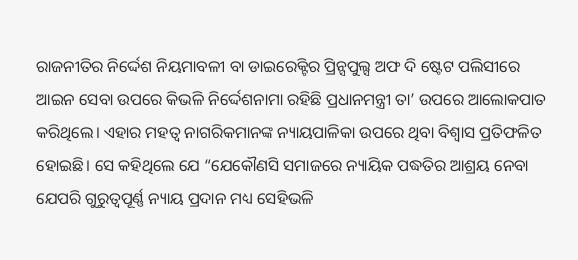ରାଜନୀତିର ନିର୍ଦ୍ଦେଶ ନିୟମାବଳୀ ବା ଡାଇରେକ୍ଟିର ପ୍ରିନ୍ସପୁଲ୍ସ ଅଫ ଦି ଷ୍ଟେଟ ପଲିସୀରେ ଆଇନ ସେବା ଉପରେ କିଭଳି ନିର୍ଦ୍ଦେଶନାମା ରହିଛି ପ୍ରଧାନମନ୍ତ୍ରୀ ତା’ ଉପରେ ଆଲୋକପାତ କରିଥିଲେ। ଏହାର ମହତ୍ୱ ନାଗରିକମାନଙ୍କ ନ୍ୟାୟପାଳିକା ଉପରେ ଥିବା ବିଶ୍ୱାସ ପ୍ରତିଫଳିତ ହୋଇଛି। ସେ କହିଥିଲେ ଯେ “ଯେକୌଣସି ସମାଜରେ ନ୍ୟାୟିକ ପଦ୍ଧତିର ଆଶ୍ରୟ ନେବା ଯେପରି ଗୁରୁତ୍ୱପୂର୍ଣ୍ଣ ନ୍ୟାୟ ପ୍ରଦାନ ମଧ୍ୟ ସେହିଭଳି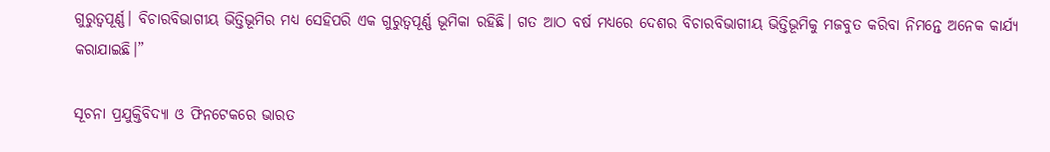ଗୁରୁତ୍ୱପୂର୍ଣ୍ଣ। ବିଚାରବିଭାଗୀୟ ଭିତ୍ତିଭୂମିର ମଧ୍ୟ ସେହିପରି ଏକ ଗୁରୁତ୍ୱପୂର୍ଣ୍ଣ ଭୂମିକା ରହିଛି। ଗତ ଆଠ ବର୍ଷ ମଧ୍ୟରେ ଦେଶର ବିଚାରବିଭାଗୀୟ ଭିତ୍ତିଭୂମିକୁ ମଜବୁତ କରିବା ନିମନ୍ତେ ଅନେକ କାର୍ଯ୍ୟ କରାଯାଇଛି।”

ସୂଚନା ପ୍ରଯୁକ୍ତିବିଦ୍ୟା ଓ ଫିନଟେକରେ ଭାରତ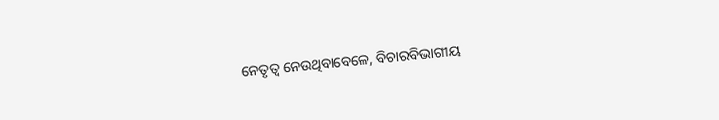ନେତୃତ୍ୱ ନେଉଥିବାବେଳେ, ବିଚାରବିଭାଗୀୟ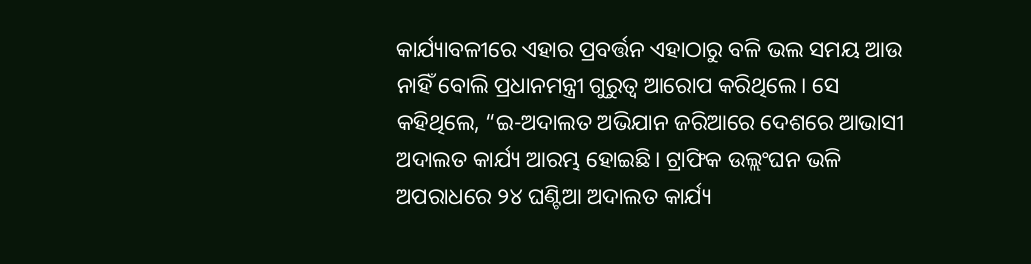କାର୍ଯ୍ୟାବଳୀରେ ଏହାର ପ୍ରବର୍ତ୍ତନ ଏହାଠାରୁ ବଳି ଭଲ ସମୟ ଆଉ ନାହିଁ ବୋଲି ପ୍ରଧାନମନ୍ତ୍ରୀ ଗୁରୁତ୍ୱ ଆରୋପ କରିଥିଲେ। ସେ କହିଥିଲେ, “ଇ-ଅଦାଲତ ଅଭିଯାନ ଜରିଆରେ ଦେଶରେ ଆଭାସୀ ଅଦାଲତ କାର୍ଯ୍ୟ ଆରମ୍ଭ ହୋଇଛି। ଟ୍ରାଫିକ ଉଲ୍ଲଂଘନ ଭଳି ଅପରାଧରେ ୨୪ ଘଣ୍ଟିଆ ଅଦାଲତ କାର୍ଯ୍ୟ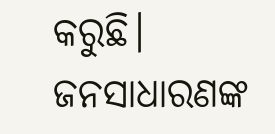କରୁଛି। ଜନସାଧାରଣଙ୍କ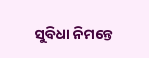ସୁବିଧା ନିମନ୍ତେ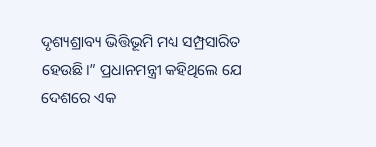ଦୃଶ୍ୟଶ୍ରାବ୍ୟ ଭିତ୍ତିଭୂମି ମଧ୍ୟ ସମ୍ପ୍ରସାରିତ ହେଉଛି।” ପ୍ରଧାନମନ୍ତ୍ରୀ କହିଥିଲେ ଯେ ଦେଶରେ ଏକ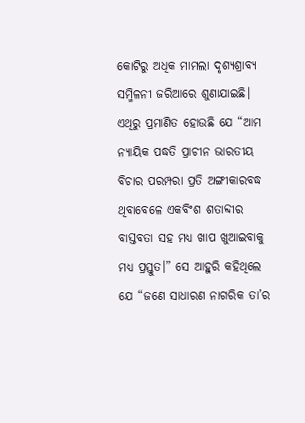କୋଟିରୁ ଅଧିକ ମାମଲା ଦୃଶ୍ୟଶ୍ରାବ୍ୟ ସମ୍ମିଳନୀ ଜରିଆରେ ଶୁଣାଯାଇଛି। ଏଥିରୁ ପ୍ରମାଣିତ ହୋଉଛି ଯେ “ଆମ ନ୍ୟାୟିକ ପଦ୍ଧତି ପ୍ରାଚୀନ ଭାରତୀୟ ବିଚାର ପରମ୍ପରା ପ୍ରତି ଅଙ୍ଗୀକାରବଦ୍ଧ ଥିବାବେଳେ ଏକବିଂଶ ଶତାବ୍ଦୀର ବାସ୍ତବତା ସହ ମଧ୍ୟ ଖାପ ଖୁଆଇବାକୁ ମଧ୍ୟ ପ୍ରସ୍ତୁତ।” ସେ ଆହୁରି କହିଥିଲେ ଯେ “ଜଣେ ସାଧାରଣ ନାଗରିକ ତା’ର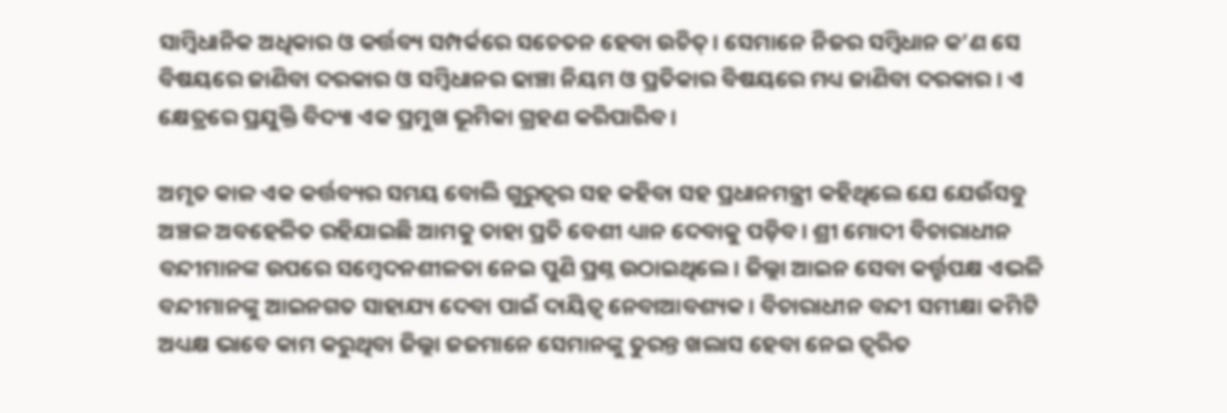ସାମ୍ବିଧାନିକ ଅଧିକାର ଓ କର୍ତ୍ତବ୍ୟ ସମ୍ପର୍କରେ ସଚେତନ ହେବା ଉଚିତ୍। ସେମାନେ ନିଜର ସମ୍ବିଧାନ କ’ଣ ସେ ବିଷୟରେ ଜାଣିବା ଦରକାର ଓ ସମ୍ବିଧାନର ଢାଞ୍ଚା ନିୟମ ଓ ପ୍ରତିକାର ବିଷୟରେ ମଧ୍ୟ ଜାଣିବା ଦରକାର । ଏ କ୍ଷେତ୍ରରେ ପ୍ରଯୁକ୍ତି ବିଦ୍ୟା ଏକ ପ୍ରମୁଖ ଭୂମିକା ଗ୍ରହଣ କରିପାରିବ।

ଅମୃତ କାଳ ଏକ କର୍ତ୍ତବ୍ୟର ସମୟ ବୋଲି ଗୁରୁତ୍ୱର ସହ କହିବା ସହ ପ୍ରଧାନମନ୍ତ୍ରୀ କହିଥିଲେ ଯେ ଯେଉଁସବୁ ଅଞ୍ଚଳ ଅବହେଳିତ ରହିଯାଇଛି ଆମକୁ ତାହା ପ୍ରତି ବେଶୀ ଧ୍ୟାନ ଦେବାକୁ ପଡ଼ିବ। ଶ୍ରୀ ମୋଦୀ ବିଚାରାଧୀନ ବନ୍ଦୀମାନଙ୍କ ଉପରେ ସମ୍ବେଦନଶୀଳତା ନେଇ ପୁଣି ପ୍ରଶ୍ନ ଉଠାଇଥିଲେ। ଜିଲ୍ଲା ଆଇନ ସେବା କର୍ତ୍ତୃପକ୍ଷ ଏଭଳି ବନ୍ଦୀମାନଙ୍କୁ ଆଇନଗତ ସାହାଯ୍ୟ ଦେବା ପାଇଁ ଦାୟିତ୍ୱ ନେବାଆବଶ୍ୟକ। ବିଚାରାଧୀନ ବନ୍ଦୀ ସମୀକ୍ଷା କମିଟି ଅଧ୍ୟକ୍ଷ ଭାବେ କାମ କରୁଥିବା ଜିଲ୍ଲା ଜଜମାନେ ସେମାନଙ୍କୁ ତୁରନ୍ତ ଖଲାସ ହେବା ନେଇ ତ୍ୱରିତ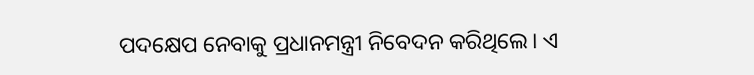ପଦକ୍ଷେପ ନେବାକୁ ପ୍ରଧାନମନ୍ତ୍ରୀ ନିବେଦନ କରିଥିଲେ। ଏ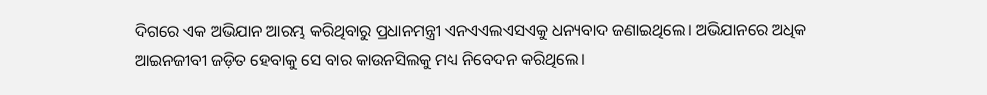ଦିଗରେ ଏକ ଅଭିଯାନ ଆରମ୍ଭ କରିଥିବାରୁ ପ୍ରଧାନମନ୍ତ୍ରୀ ଏନଏଏଲଏସଏକୁ ଧନ୍ୟବାଦ ଜଣାଇଥିଲେ। ଅଭିଯାନରେ ଅଧିକ ଆଇନଜୀବୀ ଜଡ଼ିତ ହେବାକୁ ସେ ବାର କାଉନସିଲକୁ ମଧ୍ୟ ନିବେଦନ କରିଥିଲେ।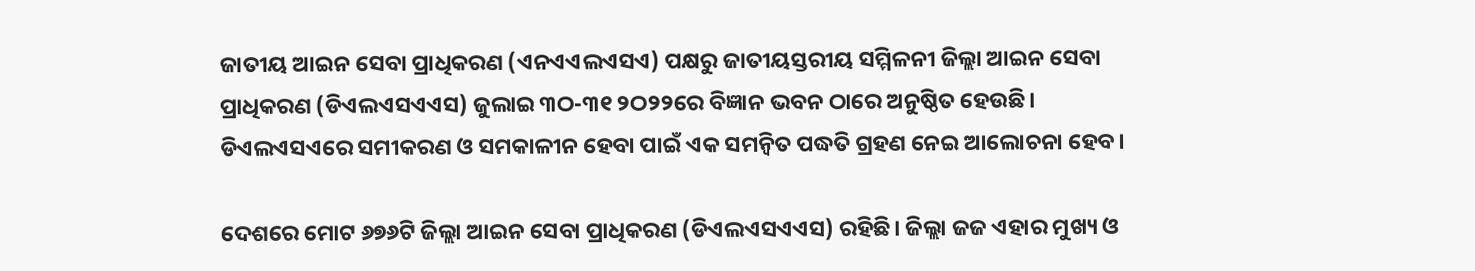ଜାତୀୟ ଆଇନ ସେବା ପ୍ରାଧିକରଣ (ଏନଏଏଲଏସଏ) ପକ୍ଷରୁ ଜାତୀୟସ୍ତରୀୟ ସମ୍ମିଳନୀ ଜିଲ୍ଲା ଆଇନ ସେବା ପ୍ରାଧିକରଣ (ଡିଏଲଏସଏଏସ) ଜୁଲାଇ ୩ଠ-୩୧ ୨ଠ୨୨ରେ ବିଜ୍ଞାନ ଭବନ ଠାରେ ଅନୁଷ୍ଠିତ ହେଉଛି। ଡିଏଲଏସଏରେ ସମୀକରଣ ଓ ସମକାଳୀନ ହେବା ପାଇଁ ଏକ ସମନ୍ୱିତ ପଦ୍ଧତି ଗ୍ରହଣ ନେଇ ଆଲୋଚନା ହେବ।

ଦେଶରେ ମୋଟ ୬୭୬ଟି ଜିଲ୍ଲା ଆଇନ ସେବା ପ୍ରାଧିକରଣ (ଡିଏଲଏସଏଏସ) ରହିଛି। ଜିଲ୍ଲା ଜଜ ଏହାର ମୁଖ୍ୟ ଓ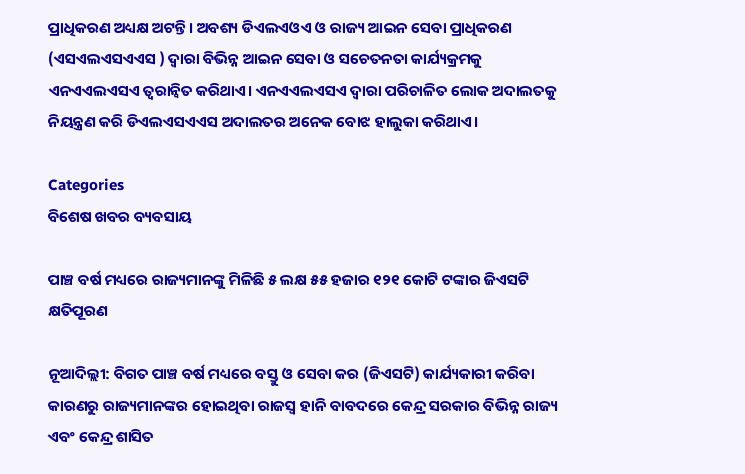ପ୍ରାଧିକରଣ ଅଧ୍ୟକ୍ଷ ଅଟନ୍ତି। ଅବଶ୍ୟ ଡିଏଲଏଓଏ ଓ ରାଜ୍ୟ ଆଇନ ସେବା ପ୍ରାଧିକରଣ (ଏସଏଲଏସଏଏସ ) ଦ୍ୱାରା ବିଭିନ୍ନ ଆଇନ ସେବା ଓ ସଚେତନତା କାର୍ଯ୍ୟକ୍ରମକୁ ଏନଏଏଲଏସଏ ତ୍ୱରାନ୍ୱିତ କରିଥାଏ। ଏନଏଏଲଏସଏ ଦ୍ୱାରା ପରିଚାଳିତ ଲୋକ ଅଦାଲତକୁ ନିୟନ୍ତ୍ରଣ କରି ଡିଏଲଏସଏଏସ ଅଦାଲତର ଅନେକ ବୋଝ ହାଲୁକା କରିଥାଏ।

Categories
ବିଶେଷ ଖବର ବ୍ୟବସାୟ

ପାଞ୍ଚ ବର୍ଷ ମଧ୍ୟରେ ରାଜ୍ୟମାନଙ୍କୁ ମିଳିଛି ୫ ଲକ୍ଷ ୫୫ ହଜାର ୧୨୧ କୋଟି ଟଙ୍କାର ଜିଏସଟି କ୍ଷତିପୂରଣ

ନୂଆଦିଲ୍ଲୀ: ବିଗତ ପାଞ୍ଚ ବର୍ଷ ମଧ୍ୟରେ ବସ୍ତୁ ଓ ସେବା କର (ଜିଏସଟି) କାର୍ଯ୍ୟକାରୀ କରିବା କାରଣରୁ ରାଜ୍ୟମାନଙ୍କର ହୋଇଥିବା ରାଜସ୍ବ ହାନି ବାବଦରେ କେନ୍ଦ୍ର ସରକାର ବିଭିନ୍ନ ରାଜ୍ୟ ଏବଂ କେନ୍ଦ୍ର ଶାସିତ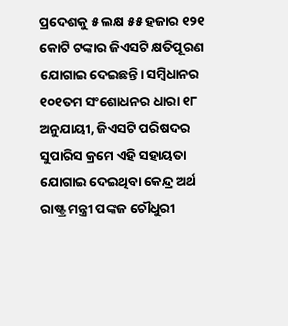ପ୍ରଦେଶକୁ ୫ ଲକ୍ଷ ୫୫ ହଜାର ୧୨୧ କୋଟି ଟଙ୍କାର ଜିଏସଟି କ୍ଷତିପୂରଣ ଯୋଗାଇ ଦେଇଛନ୍ତି। ସମ୍ବିଧାନର ୧୦୧ତମ ସଂଶୋଧନର ଧାରା ୧୮ ଅନୁଯାୟୀ, ଜିଏସଟି ପରିଷଦର ସୁପାରିସ କ୍ରମେ ଏହି ସହାୟତା ଯୋଗାଇ ଦେଇଥିବା କେନ୍ଦ୍ର ଅର୍ଥ ରାଷ୍ଟ୍ର ମନ୍ତ୍ରୀ ପଙ୍କଜ ଚୌଧୁରୀ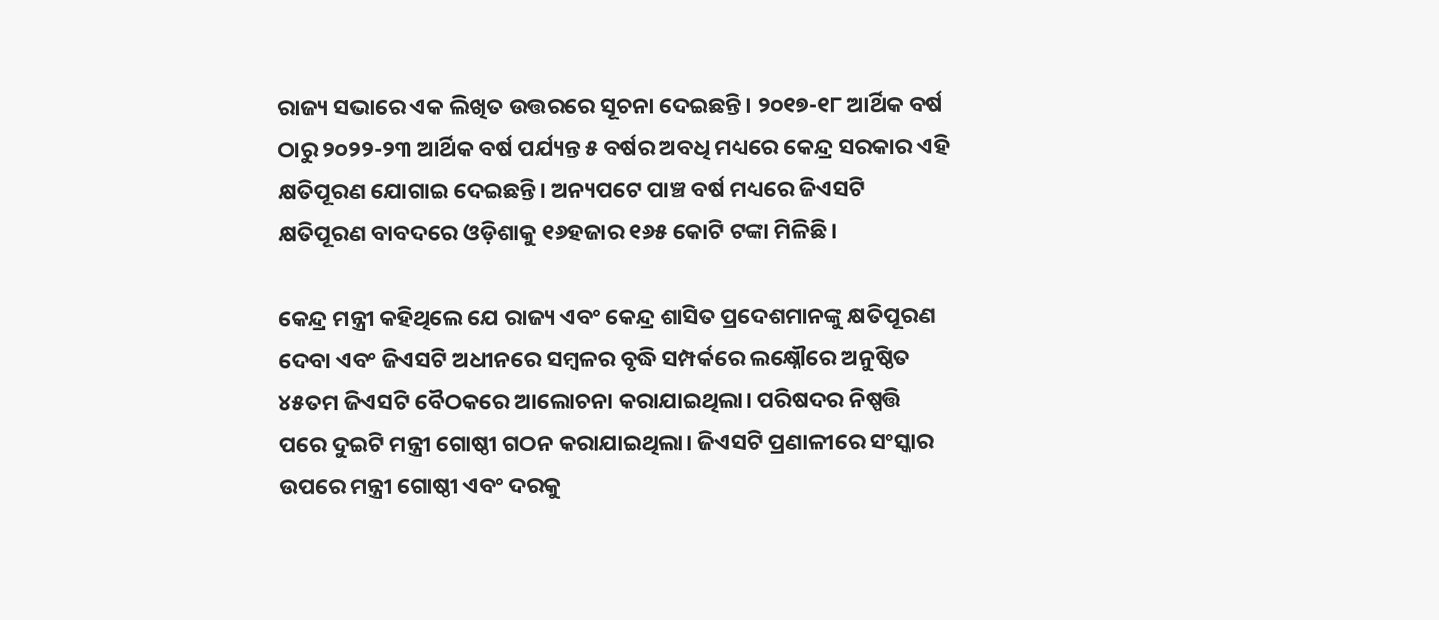ରାଜ୍ୟ ସଭାରେ ଏକ ଲିଖିତ ଉତ୍ତରରେ ସୂଚନା ଦେଇଛନ୍ତି। ୨୦୧୭-୧୮ ଆର୍ଥିକ ବର୍ଷ ଠାରୁ ୨୦୨୨-୨୩ ଆର୍ଥିକ ବର୍ଷ ପର୍ଯ୍ୟନ୍ତ ୫ ବର୍ଷର ଅବଧି ମଧ୍ୟରେ କେନ୍ଦ୍ର ସରକାର ଏହି କ୍ଷତିପୂରଣ ଯୋଗାଇ ଦେଇଛନ୍ତି। ଅନ୍ୟପଟେ ପାଞ୍ଚ ବର୍ଷ ମଧ୍ୟରେ ଜିଏସଟି କ୍ଷତିପୂରଣ ବାବଦରେ ଓଡ଼ିଶାକୁ ୧୬ହଜାର ୧୬୫ କୋଟି ଟଙ୍କା ମିଳିଛି।

କେନ୍ଦ୍ର ମନ୍ତ୍ରୀ କହିଥିଲେ ଯେ ରାଜ୍ୟ ଏବଂ କେନ୍ଦ୍ର ଶାସିତ ପ୍ରଦେଶମାନଙ୍କୁ କ୍ଷତିପୂରଣ ଦେବା ଏବଂ ଜିଏସଟି ଅଧୀନରେ ସମ୍ବଳର ବୃଦ୍ଧି ସମ୍ପର୍କରେ ଲକ୍ଷ୍ନୌରେ ଅନୁଷ୍ଠିତ ୪୫ତମ ଜିଏସଟି ବୈଠକରେ ଆଲୋଚନା କରାଯାଇଥିଲା। ପରିଷଦର ନିଷ୍ପତ୍ତି ପରେ ଦୁଇଟି ମନ୍ତ୍ରୀ ଗୋଷ୍ଠୀ ଗଠନ କରାଯାଇଥିଲା। ଜିଏସଟି ପ୍ରଣାଳୀରେ ସଂସ୍କାର ଉପରେ ମନ୍ତ୍ରୀ ଗୋଷ୍ଠୀ ଏବଂ ଦରକୁ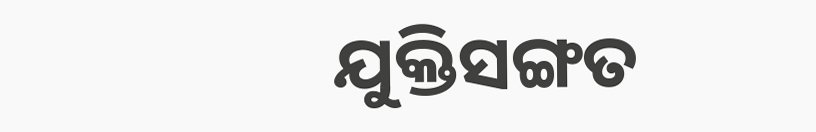ଯୁକ୍ତିସଙ୍ଗତ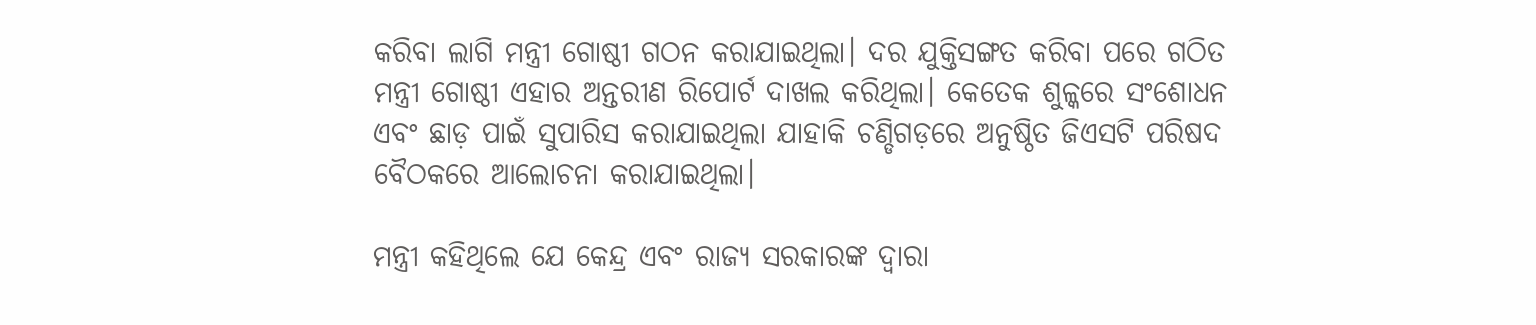କରିବା ଲାଗି ମନ୍ତ୍ରୀ ଗୋଷ୍ଠୀ ଗଠନ କରାଯାଇଥିଲା। ଦର ଯୁକ୍ତିସଙ୍ଗତ କରିବା ପରେ ଗଠିତ ମନ୍ତ୍ରୀ ଗୋଷ୍ଠୀ ଏହାର ଅନ୍ତରୀଣ ରିପୋର୍ଟ ଦାଖଲ କରିଥିଲା। କେତେକ ଶୁଳ୍କରେ ସଂଶୋଧନ ଏବଂ ଛାଡ଼ ପାଇଁ ସୁପାରିସ କରାଯାଇଥିଲା ଯାହାକି ଚଣ୍ଡିଗଡ଼ରେ ଅନୁଷ୍ଠିତ ଜିଏସଟି ପରିଷଦ ବୈଠକରେ ଆଲୋଚନା କରାଯାଇଥିଲା।

ମନ୍ତ୍ରୀ କହିଥିଲେ ଯେ କେନ୍ଦ୍ର ଏବଂ ରାଜ୍ୟ ସରକାରଙ୍କ ଦ୍ବାରା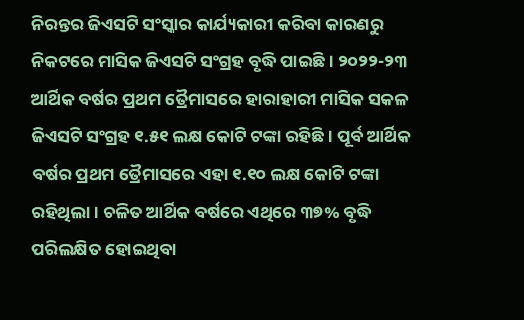ନିରନ୍ତର ଜିଏସଟି ସଂସ୍କାର କାର୍ଯ୍ୟକାରୀ କରିବା କାରଣରୁ ନିକଟରେ ମାସିକ ଜିଏସଟି ସଂଗ୍ରହ ବୃଦ୍ଧି ପାଇଛି। ୨୦୨୨-୨୩ ଆର୍ଥିକ ବର୍ଷର ପ୍ରଥମ ତ୍ରୈମାସରେ ହାରାହାରୀ ମାସିକ ସକଳ ଜିଏସଟି ସଂଗ୍ରହ ୧.୫୧ ଲକ୍ଷ କୋଟି ଟଙ୍କା ରହିଛି। ପୂର୍ବ ଆର୍ଥିକ ବର୍ଷର ପ୍ରଥମ ତ୍ରୈମାସରେ ଏହା ୧.୧୦ ଲକ୍ଷ କୋଟି ଟଙ୍କା ରହିଥିଲା। ଚଳିତ ଆର୍ଥିକ ବର୍ଷରେ ଏଥିରେ ୩୭% ବୃଦ୍ଧି ପରିଲକ୍ଷିତ ହୋଇଥିବା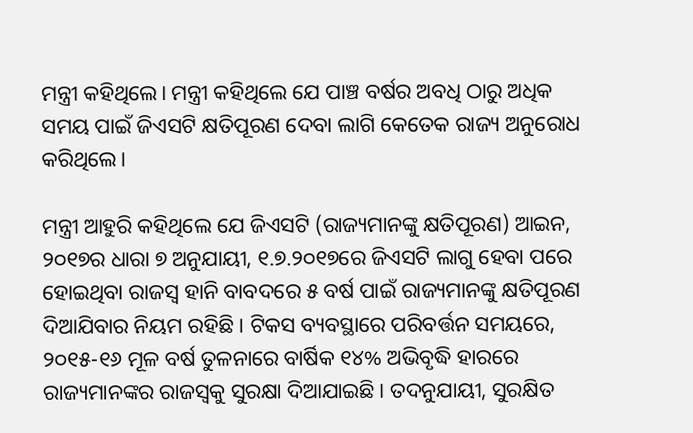ମନ୍ତ୍ରୀ କହିଥିଲେ। ମନ୍ତ୍ରୀ କହିଥିଲେ ଯେ ପାଞ୍ଚ ବର୍ଷର ଅବଧି ଠାରୁ ଅଧିକ ସମୟ ପାଇଁ ଜିଏସଟି କ୍ଷତିପୂରଣ ଦେବା ଲାଗି କେତେକ ରାଜ୍ୟ ଅନୁରୋଧ କରିଥିଲେ।

ମନ୍ତ୍ରୀ ଆହୁରି କହିଥିଲେ ଯେ ଜିଏସଟି (ରାଜ୍ୟମାନଙ୍କୁ କ୍ଷତିପୂରଣ) ଆଇନ, ୨୦୧୭ର ଧାରା ୭ ଅନୁଯାୟୀ, ୧.୭.୨୦୧୭ରେ ଜିଏସଟି ଲାଗୁ ହେବା ପରେ ହୋଇଥିବା ରାଜସ୍ବ ହାନି ବାବଦରେ ୫ ବର୍ଷ ପାଇଁ ରାଜ୍ୟମାନଙ୍କୁ କ୍ଷତିପୂରଣ ଦିଆଯିବାର ନିୟମ ରହିଛି । ଟିକସ ବ୍ୟବସ୍ଥାରେ ପରିବର୍ତ୍ତନ ସମୟରେ, ୨୦୧୫-୧୬ ମୂଳ ବର୍ଷ ତୁଳନାରେ ବାର୍ଷିକ ୧୪% ଅଭିବୃଦ୍ଧି ହାରରେ ରାଜ୍ୟମାନଙ୍କର ରାଜସ୍ବକୁ ସୁରକ୍ଷା ଦିଆଯାଇଛି। ତଦନୁଯାୟୀ, ସୁରକ୍ଷିତ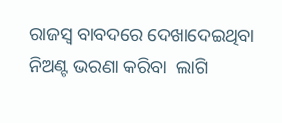ରାଜସ୍ବ ବାବଦରେ ଦେଖାଦେଇଥିବା ନିଅଣ୍ଟ ଭରଣା କରିବା  ଲାଗି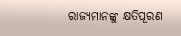ରାଜ୍ୟମାନଙ୍କୁ କ୍ଷତିପୂରଣ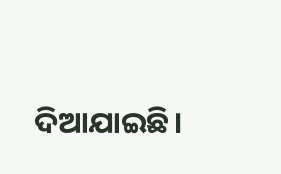ଦିଆଯାଇଛି।